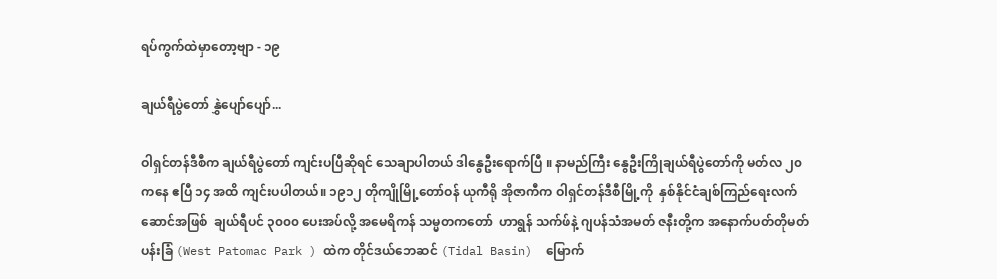ရပ်ကွက်ထဲမှာတော့ဗျာ - ၁၉

ချယ်ရီပွဲတော် နွှဲပျော်ပျော်...

ဝါရှင်တန်ဒီစီက ချယ်ရီပွဲတော် ကျင်းပပြီဆိုရင် သေချာပါတယ် ဒါနွေဦးရောက်ပြီ ။ နာမည်ကြီး နွေဦးကြိုချယ်ရီပွဲတော်ကို မတ်လ ၂၀ ကနေ ဧပြီ ၁၄ အထိ ကျင်းပပါတယ်။ ၁၉၁၂ တိုကျိုမြို့တော်ဝန် ယုကီရို အိုဇာကီက ဝါရှင်တန်ဒီစီမြို့ကို  နှစ်နိုင်ငံချစ်ကြည်ရေးလက်ဆောင်အဖြစ်  ချယ်ရီပင် ၃၀၀၀ ပေးအပ်လို့ အမေရိကန် သမ္မတကတော်  ဟာရွန် သက်ဖ်နဲ့ ဂျပန်သံအမတ် ဇနီးတို့က အနောက်ပတ်တိုမတ်ပန်းခြံ (West Patomac Park ) ထဲက တိုင်ဒယ်ဘေဆင် (Tidal Basin)  မြောက်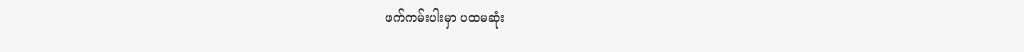ဖက်ကမ်းပါးမှာ ပထမဆုံး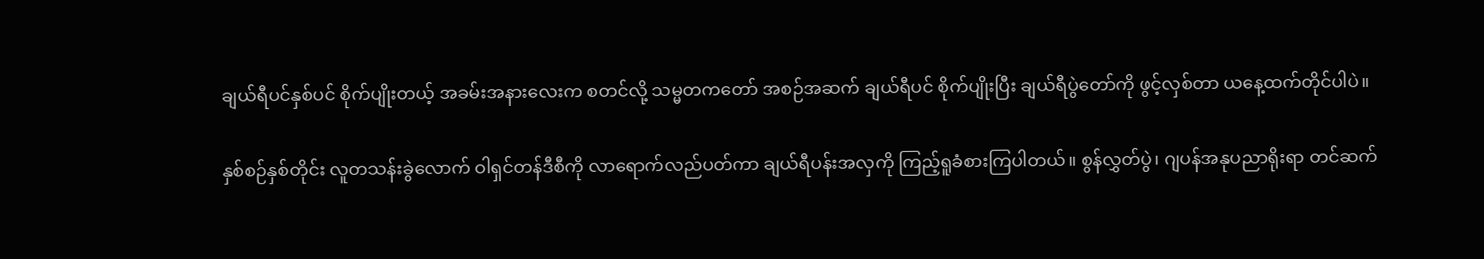ချယ်ရီပင်နှစ်ပင် စိုက်ပျိုးတယ့် အခမ်းအနားလေးက စတင်လို့ သမ္မတကတော် အစဉ်အဆက် ချယ်ရီပင် စိုက်ပျိုးပြီး ချယ်ရီပွဲတော်ကို ဖွင့်လှစ်တာ ယနေ့ထက်တိုင်ပါပဲ။

နှစ်စဉ်နှစ်တိုင်း လူတသန်းခွဲလောက် ဝါရှင်တန်ဒီစီကို လာရောက်လည်ပတ်ကာ ချယ်ရီပန်းအလှကို ကြည့်ရူခံစားကြပါတယ်။ စွန်လွှတ်ပွဲ၊ ဂျပန်အနုပညာရိုးရာ တင်ဆက်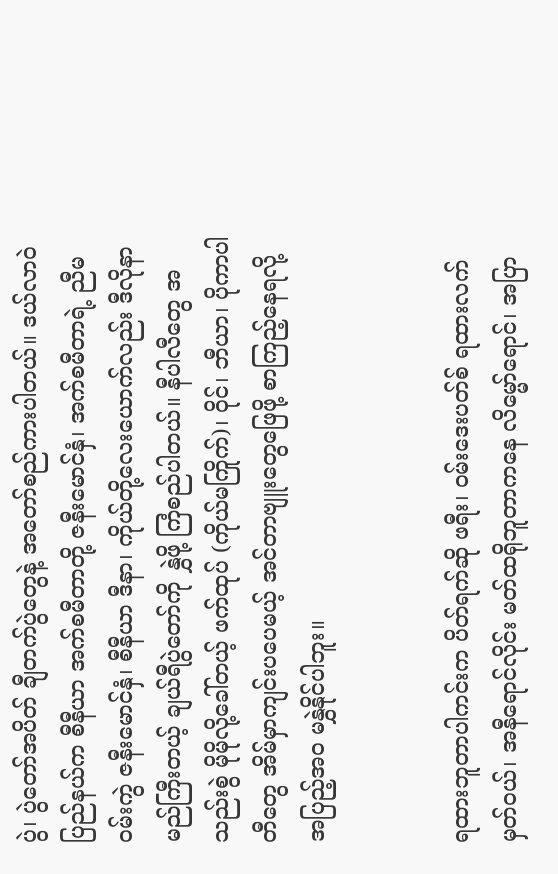ပွဲ၊ ပွဲတော်အပိတ် ချီတက်ပွဲတွေနဲ့ အတော်စည်ကားပါတယ်။ ဒယ်လာဝဲပြည်နယ်က စီနီယာ အက်စမီတာတို့ ဇနီးမောင်နှံ၊ အက်စမီတာရဲ့ ညီမဝမ်းကွဲ ဇနီးမောင်နှံ၊ စီနီယာ ဒီနာ၊ ကိုယ်တို့လေးယောက်လည်း ဒီလိုနာမည်ကြီးတယ့် ချယ်ရီပွဲတော်ကို နွှဲဖို့ ကြံစည်ပါတယ်။ နီပါလီတွေ အသည်းစွဲ မိုမိုလို့ခေါ်တယ့် ဖက်ထုပ် (ကိုယ်မကြိုက်)၊ ဝိုင်၊ ဘီယာ၊ ပိုကာပါတီတွေ အိမ်မှာကျင်းပပေမယ့် အင်တာဗျူးတွေဖြေဖို့ စာကြည့်နေရလို့ အပြည့်အဝ မနွှဲနိုင်ပါဘူး။


ရထားဘူတာပါကင်းက ပိတ်ရက်ဆို ဖရီး၊ ဝမ်းဒေးပတ်စ် ရထားလက်မှတ်ဝယ်၊ အနီရောင်လိုင်း မတ်ထရိုဘူတာကနေ လိမ္မော်ရောင်၊ အပြာ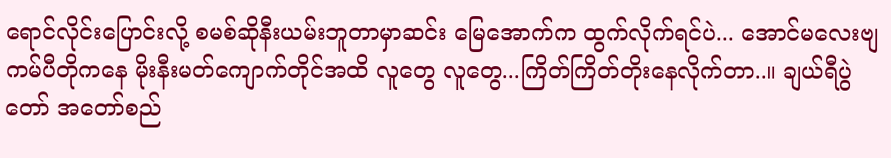ရောင်လိုင်းပြောင်းလို့ စမစ်ဆိုနီးယမ်းဘူတာမှာဆင်း မြေအောက်က ထွက်လိုက်ရင်ပဲ... အောင်မလေးဗျ ကမ်ပီတိုကနေ မိုးနီးမတ်ကျောက်တိုင်အထိ လူတွေ လူတွေ...ကြိတ်ကြိတ်တိုးနေလိုက်တာ..။ ချယ်ရီပွဲတော် အတော်စည်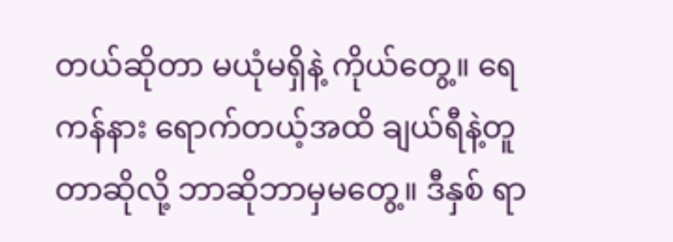တယ်ဆိုတာ မယုံမရှိနဲ့ ကိုယ်တွေ့။ ရေကန်နား ရောက်တယ့်အထိ ချယ်ရီနဲ့တူတာဆိုလို့ ဘာဆိုဘာမှမတွေ့။ ဒီနှစ် ရာ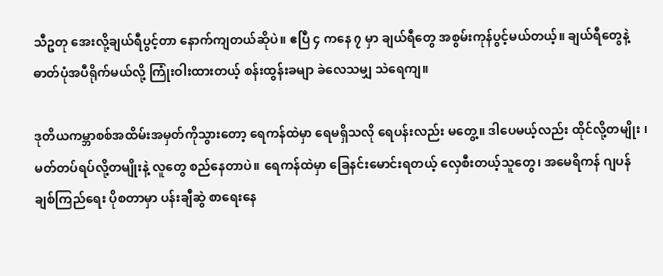သီဥတု အေးလို့ချယ်ရီပွင့်တာ နောက်ကျတယ်ဆိုပဲ။ ဧပြီ ၄ ကနေ ၇ မှာ ချယ်ရီတွေ အစွမ်းကုန်ပွင့်မယ်တယ့်။ ချယ်ရီတွေနဲ့ ဓာတ်ပုံအပီရိုက်မယ်လို့ ကြုံးဝါးထားတယ့် စန်းထွန်းခမျာ ခဲလေသမျှ သဲရေကျ။

ဒုတိယကမ္ဘာစစ်အထိမ်းအမှတ်ကိုသွားတော့ ရေကန်ထဲမှာ ရေမရှိသလို ရေပန်းလည်း မတွေ့။ ဒါပေမယ့်လည်း ထိုင်လို့တမျိုး ၊ မတ်တပ်ရပ်လို့တမျိုးနဲ့ လူတွေ စည်နေတာပဲ။ ရေကန်ထဲမှာ ခြေနင်းမောင်းရတယ့် လှေစီးတယ့်သူတွေ၊ အမေရိကန် ဂျပန် ချစ်ကြည်ရေး ပိုစတာမှာ ပန်းချီဆွဲ စာရေးနေ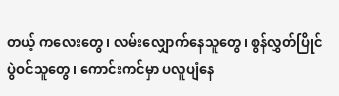တယ့် ကလေးတွေ၊ လမ်းလျှောက်နေသူတွေ၊ စွန်လွှတ်ပြိုင်ပွဲဝင်သူတွေ၊ ကောင်းကင်မှာ ပလူပျံနေ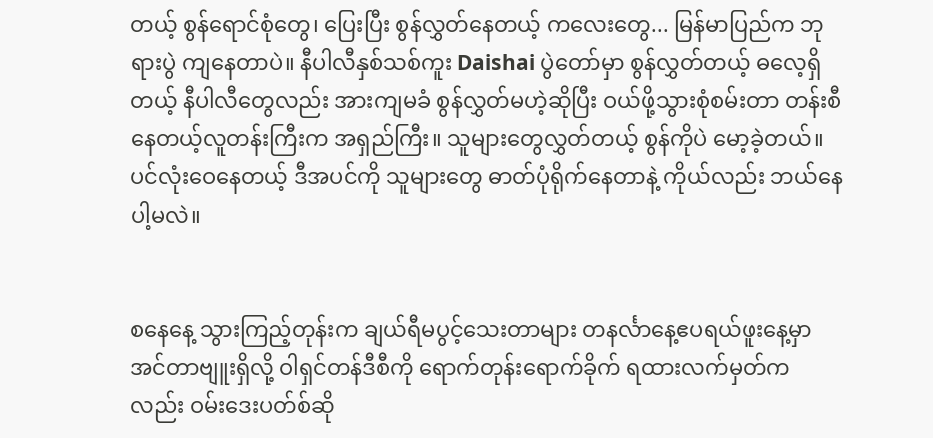တယ့် စွန်ရောင်စုံတွေ၊ ပြေးပြီး စွန်လွှတ်နေတယ့် ကလေးတွေ... မြန်မာပြည်က ဘုရားပွဲ ကျနေတာပဲ။ နီပါလီနှစ်သစ်ကူး Daishai ပွဲတော်မှာ စွန်လွှတ်တယ့် ဓလေ့ရှိတယ့် နီပါလီတွေလည်း အားကျမခံ စွန်လွှတ်မဟဲ့ဆိုပြီး ဝယ်ဖို့သွားစုံစမ်းတာ တန်းစီနေတယ့်လူတန်းကြီးက အရှည်ကြီး။ သူများတွေလွှတ်တယ့် စွန်ကိုပဲ မော့ခဲ့တယ်။ ပင်လုံးဝေနေတယ့် ဒီအပင်ကို သူများတွေ ဓာတ်ပုံရိုက်နေတာနဲ့ ကိုယ်လည်း ဘယ်နေပါ့မလဲ။


စနေနေ့ သွားကြည့်တုန်းက ချယ်ရီမပွင့်သေးတာများ တနင်္လာနေ့ဧပရယ်ဖူးနေ့မှာ အင်တာဗျူးရှိလို့ ဝါရှင်တန်ဒီစီကို ရောက်တုန်းရောက်ခိုက် ရထားလက်မှတ်ကလည်း ဝမ်းဒေးပတ်စ်ဆို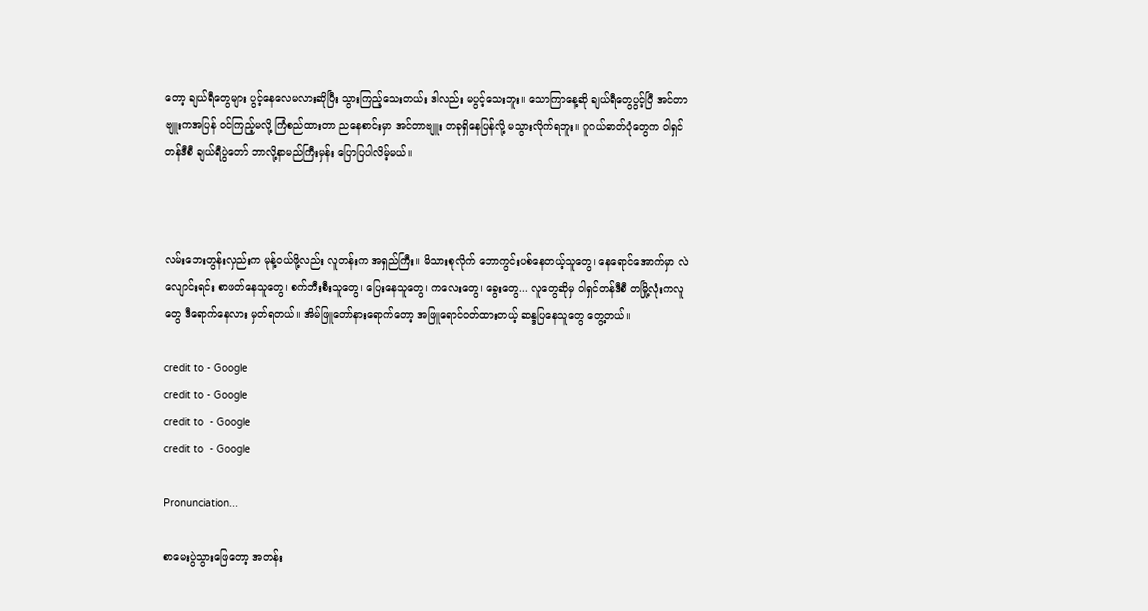တော့ ချယ်ရီတွေများ ပွင့်နေလေမလားဆိုပြီး သွားကြည့်သေးတယ်း ဒါလည်း မပွင့်သေးဘူး။ သောကြာနေ့ဆို ချယ်ရီတွေပွင့်ပြီ အင်တာဗျူးကအပြန် ဝင်ကြည့်မလို့ ကြံစည်ထားတာ ညနေစာင်းမှာ အင်တာဗျူး တခုရှိနေပြန်လို့ မသွားလိုက်ရဘူး။ ဂူဂယ်ဓာတ်ပုံတွေက ဝါရှင်တန်ဒီစီ ချယ်ရီပွဲတော် ဘာလို့နာမည်ကြီးမှန်း ပြောပြပါလိမ့်မယ်။



လမ်းဘေးတွန်းလှည်းက မုန့်ဝယ်ဖို့လည်း လူတန်းက အရှည်ကြီး။ မိသားစုလိုက် ဘောကွင်းပစ်နေတယ့်သူတွေ၊ နေရောင်အောက်မှာ လဲလျောင်းရင်း စာဖတ်နေသူတွေ၊ စက်ဘီးစီးသူတွေ၊ ပြေးနေသူတွေ၊ ကလေးတွေ၊ ခွေးတွေ... လူတွေဆိုမှ ဝါရှင်တန်ဒီစီ တမြို့လုံးကလူတွေ ဒီရောက်နေလား မှတ်ရတယ်။ အိမ်ဖြူတော်နားရောက်တော့ အဖြူရောင်ဝတ်ထားတယ့် ဆန္ဒပြနေသူတွေ တွေ့တယ်။

credit to - Google
credit to - Google
credit to  - Google
credit to  - Google

Pronunciation...

စာမေးပွဲသွားဖြေတော့ အတန်း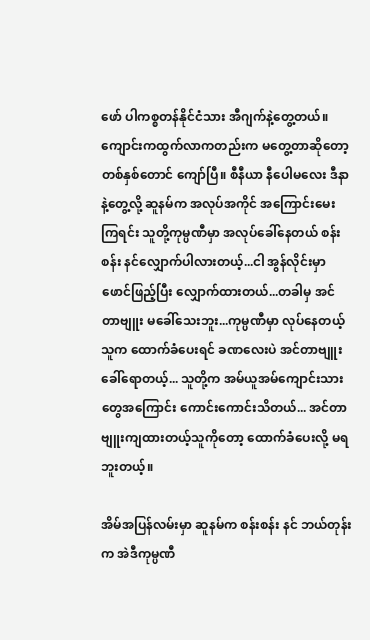ဖော် ပါကစ္စတန်နိုင်ငံသား အီဂျက်နဲ့တွေ့တယ်။ ကျောင်းကထွက်လာကတည်းက မတွေ့တာဆိုတော့ တစ်နှစ်တောင် ကျော်ပြီ။ စီနီယာ နီပေါမလေး ဒီနာနဲ့တွေ့လို့ ဆူနမ်က အလုပ်အကိုင် အကြောင်းမေးကြရင်း သူတို့ကုမ္ပဏီမှာ အလုပ်ခေါ်နေတယ် စန်းစန်း နင်လျှောက်ပါလားတယ့်...ငါ အွန်လိုင်းမှာ ဖောင်ဖြည့်ပြီး လျှောက်ထားတယ်...တခါမှ အင်တာဗျူး မခေါ်သေးဘူး...ကုမ္ပဏီမှာ လုပ်နေတယ့်သူက ထောက်ခံပေးရင် ခဏလေးပဲ အင်တာဗျူးခေါ်ရောတယ့်... သူတို့က အမ်ယူအမ်ကျောင်းသားတွေအကြောင်း ကောင်းကောင်းသိတယ်... အင်တာဗျူးကျထားတယ့်သူကိုတော့ ထောက်ခံပေးလို့ မရဘူးတယ့်။

အိမ်အပြန်လမ်းမှာ ဆူနမ်က စန်းစန်း နင် ဘယ်တုန်းက အဲဒီကုမ္ပဏီ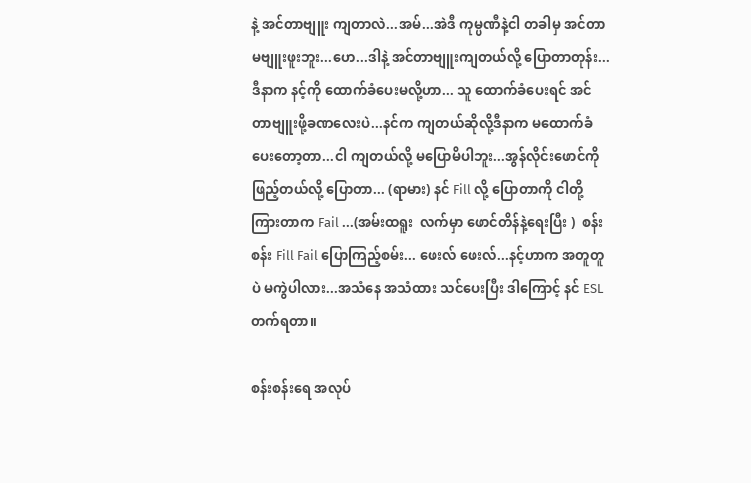နဲ့ အင်တာဗျူး ကျတာလဲ...အမ်...အဲဒီ ကုမ္ပဏီနဲ့ငါ တခါမှ အင်တာမဗျူးဖူးဘူး...ဟေ...ဒါနဲ့ အင်တာဗျူးကျတယ်လို့ ပြောတာတုန်း...ဒီနာက နင့်ကို ထောက်ခံပေးမလို့ဟာ... သူ ထောက်ခံပေးရင် အင်တာဗျူးဖို့ခဏလေးပဲ...နင်က ကျတယ်ဆိုလို့ဒီနာက မထောက်ခံပေးတော့တာ...ငါ ကျတယ်လို့ မပြောမိပါဘူး...အွန်လိုင်းဖောင်ကို ဖြည့်တယ်လို့ ပြောတာ... (ရာမား) နင် Fill လို့ ပြောတာကို ငါတို့ ကြားတာက Fail ...(အမ်းထရူး  လက်မှာ ဖောင်တိန်နဲ့ရေးပြီး )  စန်းစန်း Fill Fail ပြောကြည့်စမ်း... ဖေးလ် ဖေးလ်...နင့်ဟာက အတူတူပဲ မကွဲပါလား...အသံနေ အသံထား သင်ပေးပြီး ဒါကြောင့် နင် ESL တက်ရတာ။

စန်းစန်းရေ အလုပ်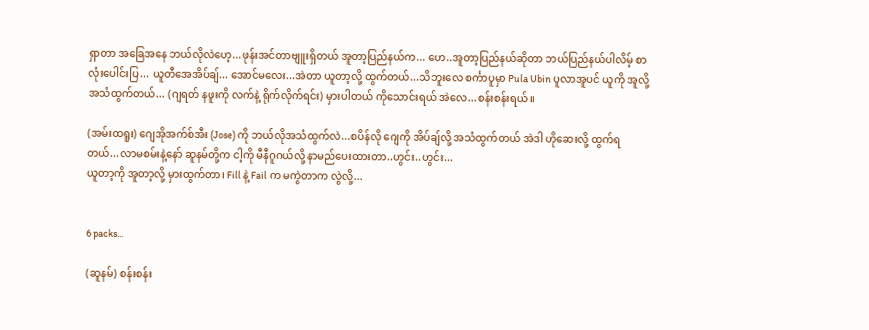ရှာတာ အခြေအနေ ဘယ်လိုလဲဟေ့...ဖုန်းအင်တာဗျူးရှိတယ် အူတာ့ပြည်နယ်က... ဟေ..အူတာ့ပြည်နယ်ဆိုတာ ဘယ်ပြည်နယ်ပါလိမ့် စာလုံးပေါင်းပြ... ယူတီအေအိပ်ချ်... အောင်မလေး...အဲတာ ယူတာ့လို့ ထွက်တယ်...သိဘူးလေ စင်္ကာပူမှာ Pula Ubin ပူလာအူပင် ယူကို အူလို့ အသံထွက်တယ်... (ဂျရတ် နဖူးကို လက်နဲ့ ရိုက်လိုက်ရင်း) မှားပါတယ် ကိုသောင်းရယ် အဲလေ...စန်းစန်းရယ်။

(အမ်းထရူး) ဂျေအိုအက်စ်အီး (Jose) ကို ဘယ်လိုအသံထွက်လဲ...စပိန်လို ဂျေကို အိပ်ချ်လို့ အသံထွက်တယ် အဲဒါ ဟိုဆေးလို့ ထွက်ရတယ်...လာမစမ်းနဲ့နော် ဆူနမ်တို့က ငါ့ကို မီနီဂူဂယ်လို့ နာမည်ပေးထားတာ..ဟွင်း..ဟွင်း...
ယူတာ့ကို အူတာ့လို့ မှားထွက်တာ၊ Fill နဲ့ Fail က မကွဲတာက လွဲလို့...


6 packs...

(ဆူနမ်) စန်းစန်း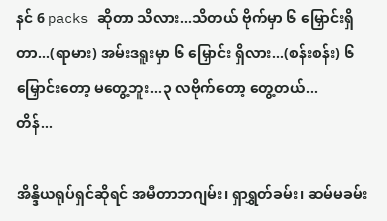နင် 6 packs ဆိုတာ သိလား...သိတယ် ဗိုက်မှာ ၆ မြှောင်းရှိတာ...(ရာမား) အမ်းဒရူးမှာ ၆ မြှောင်း ရှိလား...(စန်းစန်း) ၆ မြှောင်းတော့ မတွေ့ဘူး...၃ လဗိုက်တော့ တွေ့တယ်...
တိန်...

အိန္ဒိယရုပ်ရှင်ဆိုရင် အမီတာဘဂျမ်း၊ ရှာရွှတ်ခမ်း၊ ဆမ်မခမ်း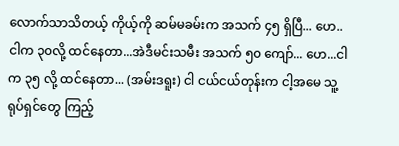လောက်သာသိတယ့် ကိုယ့်ကို ဆမ်မခမ်းက အသက် ၄၅ ရှိပြီ... ဟေ..ငါက ၃၀လို့ ထင်နေတာ...အဲဒီမင်းသမီး အသက် ၅၀ ကျော်... ဟေ...ငါက ၃၅ လို့ ထင်နေတာ... (အမ်းဒရူး) ငါ ငယ်ငယ်တုန်းက ငါ့အမေ သူ့ရုပ်ရှင်တွေ ကြည့်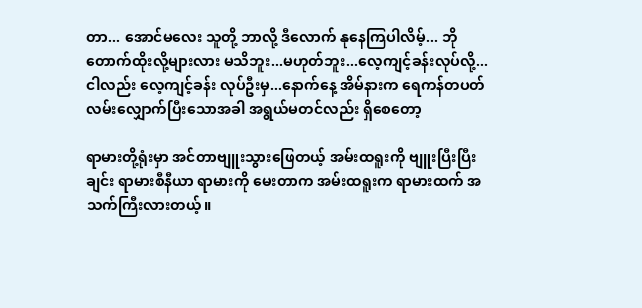တာ... အောင်မလေး သူတို့ ဘာလို့ ဒီလောက် နုနေကြပါလိမ့်... ဘိုတောက်ထိုးလို့များလား မသိဘူး...မဟုတ်ဘူး...လေ့ကျင့်ခန်းလုပ်လို့...ငါလည်း လေ့ကျင့်ခန်း လုပ်ဦးမှ...နောက်နေ့ အိမ်နားက ရေကန်တပတ် လမ်းလျှောက်ပြီးသောအခါ အရွယ်မတင်လည်း ရှိစေတော့

ရာမားတို့ရုံးမှာ အင်တာဗျူးသွားဖြေတယ့် အမ်းထရူးကို ဗျူးပြီးပြီးချင်း ရာမားစီနီယာ ရာမားကို မေးတာက အမ်းထရူးက ရာမားထက် အသက်ကြီးလားတယ့်။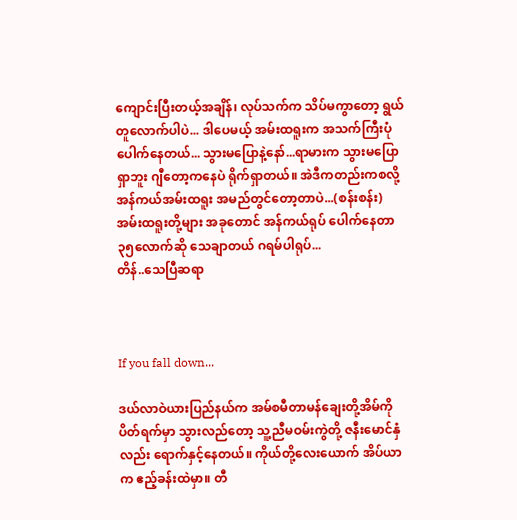ကျောင်းပြီးတယ့်အချိန်၊ လုပ်သက်က သိပ်မကွာတော့ ရွယ်တူလောက်ပါပဲ... ဒါပေမယ့် အမ်းထရူးက အသက်ကြီးပုံပေါက်နေတယ်... သွားမပြောနဲ့နော်...ရာမားက သွားမပြောရှာဘူး ဂျီတော့ကနေပဲ ရိုက်ရှာတယ်။ အဲဒီကတည်းကစလို့ အန်ကယ်အမ်းထရူး အမည်တွင်တော့တာပဲ...(စန်းစန်း) အမ်းထရူးတို့များ အခုတောင် အန်ကယ်ရုပ် ပေါက်နေတာ ၃၅လောက်ဆို သေချာတယ် ဂရမ်ပါရုပ်...
တိန်..သေပြီဆရာ



If you fall down...

ဒယ်လာဝဲယားပြည်နယ်က အမ်စမီတာမန်ချေးတို့အိမ်ကို ပိတ်ရက်မှာ သွားလည်တော့ သူ့ညီမဝမ်းကွဲတို့ ဇနီးမောင်နှံလည်း ရောက်နှင့်နေတယ်။ ကိုယ်တို့လေးယောက် အိပ်ယာက ဧည့်ခန်းထဲမှာ။ တီ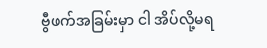ဗွီဖက်အခြမ်းမှာ ငါ အိပ်လို့မရ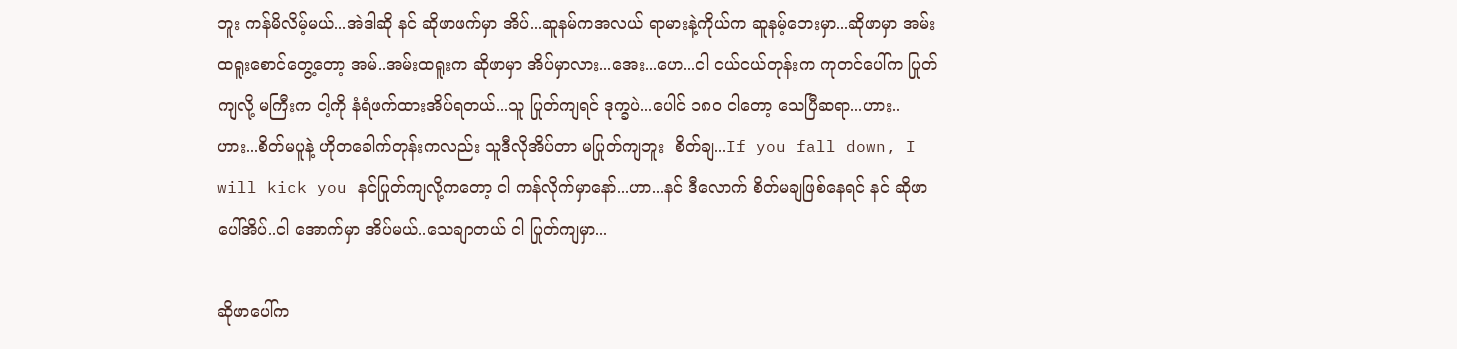ဘူး ကန်မိလိမ့်မယ်...အဲဒါဆို နင် ဆိုဖာဖက်မှာ အိပ်...ဆူနမ်ကအလယ် ရာမားနဲ့ကိုယ်က ဆူနမ့်ဘေးမှာ...ဆိုဖာမှာ အမ်းထရူးစောင်တွေ့တော့ အမ်..အမ်းထရူးက ဆိုဖာမှာ အိပ်မှာလား...အေး...ဟေ...ငါ ငယ်ငယ်တုန်းက ကုတင်ပေါ်က ပြုတ်ကျလို့ မကြီးက ငါ့ကို နံရံဖက်ထားအိပ်ရတယ်...သူ ပြုတ်ကျရင် ဒုက္ခပဲ...ပေါင် ၁၈၀ ငါတော့ သေပြီဆရာ...ဟား..ဟား...စိတ်မပူနဲ့ ဟိုတခေါက်တုန်းကလည်း သူဒီလိုအိပ်တာ မပြုတ်ကျဘူး  စိတ်ချ...If you fall down, I will kick you နင်ပြုတ်ကျလို့ကတော့ ငါ ကန်လိုက်မှာနော်...ဟာ...နင် ဒီလောက် စိတ်မချဖြစ်နေရင် နင် ဆိုဖာပေါ်အိပ်..ငါ အောက်မှာ အိပ်မယ်..သေချာတယ် ငါ ပြုတ်ကျမှာ...

ဆိုဖာပေါ်က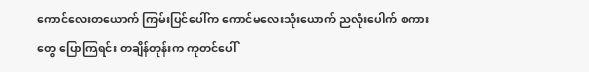ကောင်လေးတယောက် ကြမ်းပြင်ပေါ်က ကောင်မလေးသုံးယောက် ညလုံးပေါက် စကားတွေ ပြောကြရင်း တချိန်တုန်းက ကုတင်ပေါ်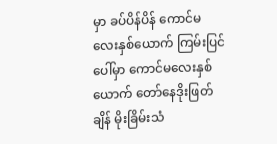မှာ ခပ်ပိန်ပိန် ကောင်မလေးနှစ်ယောက် ကြမ်းပြင်ပေါ်မှာ ကောင်မလေးနှစ်ယောက် တော်နေဒိုးဖြတ်ချိန် မိုးခြိမ်းသံ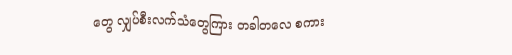တွေ လျှပ်စီးလက်သံတွေကြား တခါတလေ စကား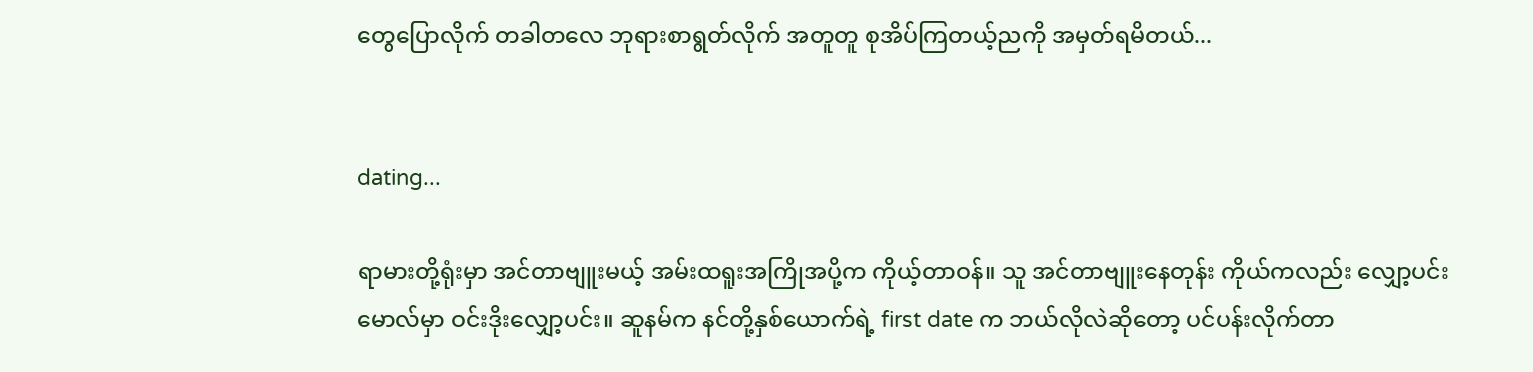တွေပြောလိုက် တခါတလေ ဘုရားစာရွတ်လိုက် အတူတူ စုအိပ်ကြတယ့်ညကို အမှတ်ရမိတယ်...


dating...

ရာမားတို့ရုံးမှာ အင်တာဗျူးမယ့် အမ်းထရူးအကြိုအပို့က ကိုယ့်တာဝန်။ သူ အင်တာဗျူးနေတုန်း ကိုယ်ကလည်း လျှော့ပင်းမောလ်မှာ ဝင်းဒိုးလျှော့ပင်း။ ဆူနမ်က နင်တို့နှစ်ယောက်ရဲ့ first date က ဘယ်လိုလဲဆိုတော့ ပင်ပန်းလိုက်တာ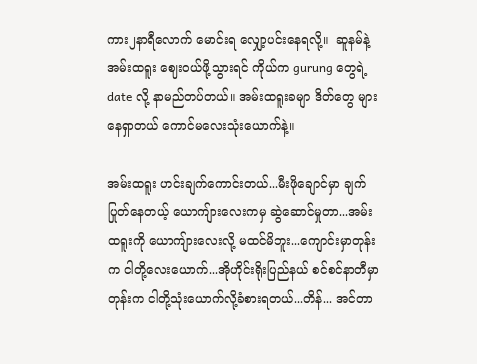ကား၂နာရီလောက် မောင်းရ လျှော့ပင်းနေရလို့။  ဆူနမ်နဲ့ အမ်းထရူး ဈေးဝယ်ဖို့သွားရင် ကိုယ်က gurung တွေရဲ့ date လို့ နာမည်တပ်တယ်။ အမ်းထရူးခမျာ ဒိတ်တွေ များနေရှာတယ် ကောင်မလေးသုံးယောက်နဲ့။

အမ်းထရူး ဟင်းချက်ကောင်းတယ်...မီးဖိုချောင်မှာ ချက်ပြုတ်နေတယ့် ယောကျ်ားလေးကမှ ဆွဲဆောင်မှုတာ...အမ်းထရူးကို ယောကျ်ားလေးလို့ မထင်မိဘူး...ကျောင်းမှာတုန်းက ငါတို့လေးယောက်...အိုဟိုင်းရိုးပြည်နယ် စင်စင်နာတီမှာတုန်းက ငါတို့သုံးယောက်လို့ခံစားရတယ်...တိန်... အင်တာ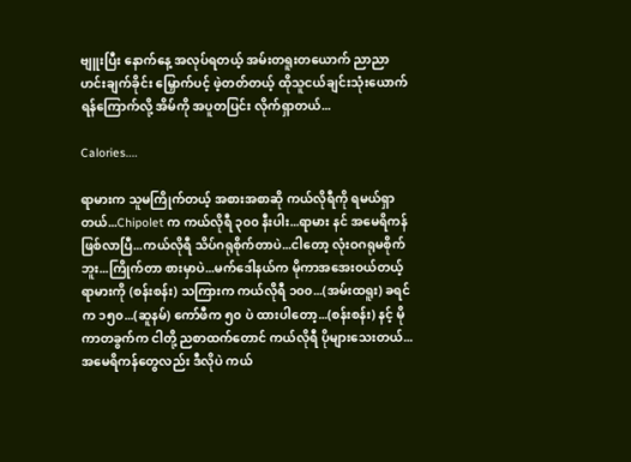ဗျူးပြီး နောက်နေ့ အလုပ်ရတယ့် အမ်းတရူးတယောက် ညာညာဟင်းချက်ခိုင်း မြှောက်ပင့် ဖဲ့တတ်တယ့် ထိုသူငယ်ချင်းသုံးယောက် ရန်ကြောက်လို့ အိမ်ကို အပူတပြင်း လိုက်ရှာတယ်...

Calories....

ရာမားက သူမကြိုက်တယ့် အစားအစာဆို ကယ်လိုရီကို ရမယ်ရှာတယ်...Chipolet က ကယ်လိုရီ ၃၀၀ နီးပါး...ရာမား နင် အမေရိကန် ဖြစ်လာပြီ...ကယ်လိုရီ သိပ်ဂရုစိုက်တာပဲ...ငါတော့ လုံးဝဂရုမစိုက်ဘူး...ကြိုက်တာ စားမှာပဲ...မက်ဒေါနယ်က မိုကာအအေးဝယ်တယ့် ရာမားကို (စန်းစန်း) သကြားက ကယ်လိုရီ ၁၀၀...(အမ်းထရူး) ခရင်က ၁၅၀...(ဆူနမ်) ကော်ဖီက ၅၀ ပဲ ထားပါတော့...(စန်းစန်း) နင့် မိုကာတခွက်က ငါတို့ ညစာထက်တောင် ကယ်လိုရီ ပိုများသေးတယ်...အမေရိကန်တွေလည်း ဒီလိုပဲ ကယ်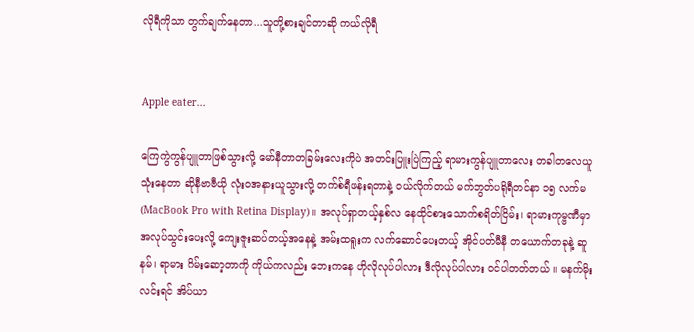လိုရီကိုသာ တွက်ချက်နေတာ...သူတို့စားချင်တာဆို ကယ်လိုရီ


Apple eater...

ကြေကွဲကွန်ပျူတာဖြစ်သွားလို့ မော်နီတာတခြမ်းလေးကိုပဲ အတင်းပြူးပြဲကြည့် ရာမားကွန်ပျူတာလေး တခါတလေယူသုံးနေတာ ဆိုနီဗာဗီယို လုံးဝအနားယူသွားလို့ တက်စ်ရီဖန်းရတာနဲ့ ဝယ်လိုက်တယ် မက်ဘွတ်ပရိုရီတင်နာ ၁၅ လက်မ (MacBook Pro with Retina Display)။ အလုပ်ရှာတယ့်နှစ်လ နေထိုင်စားသောက်စရိတ်ငြိမ်း၊ ရာမားကုမ္ဗဏီမှာ အလုပ်သွင်းပေးလို့ ကျေးဇူးဆပ်တယ့်အနေနဲ့ အမ်းထရူးက လက်ဆောင်ပေးတယ့် အိုင်ပတ်မီနီ တယောက်တခုနဲ့ ဆူနမ်၊ ရာမား ဂိမ်းဆော့တာကို ကိုယ်ကလည်း ဘေးကနေ ဟိုလိုလုပ်ပါလား ဒီလိုလုပ်ပါလား ဝင်ပါတတ်တယ် ။ မနက်မိုးလင်းရင် အိပ်ယာ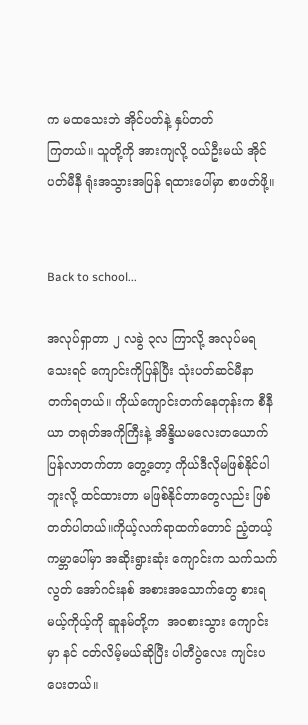က မထသေးဘဲ အိုင်ပတ်နဲ့ နှပ်တတ်
ကြတယ်။ သူတို့ကို အားကျလို့ ဝယ်ဦးမယ် အိုင်ပတ်မီနီ ရုံးအသွားအပြန် ရထားပေါ်မှာ စာဖတ်ဖို့။


Back to school...

အလုပ်ရှာတာ ၂ လခွဲ ၃လ ကြာလို့ အလုပ်မရသေးရင် ကျောင်းကိုပြန်ပြီး သုံးပတ်ဆင်မီနာ တက်ရတယ်။ ကိုယ်ကျောင်းတက်နေတုန်းက စီနီယာ တရုတ်အကိုကြီးနဲ့ အိန္ဒိယမလေးတယောက် ပြန်လာတက်တာ တွေ့တော့ ကိုယ်ဒီလိုမဖြစ်နိုင်ပါဘူးလို့ ထင်ထားတာ မဖြစ်နိုင်တာတွေလည်း ဖြစ်တတ်ပါတယ်။ကိုယ့်လက်ရာထက်တောင် ညံ့တယ့် ကမ္ဘာပေါ်မှာ အဆိုးရွားဆုံး ကျောင်းက သက်သက်လွတ် အော်ဂင်းနစ် အစားအသောက်တွေ စားရမယ့်ကိုယ့်ကို ဆူနမ်တို့က  အဝစားသွား ကျောင်းမှာ နင် ငတ်လိမ့်မယ်ဆိုပြီး ပါတီပွဲလေး ကျင်းပပေးတယ်။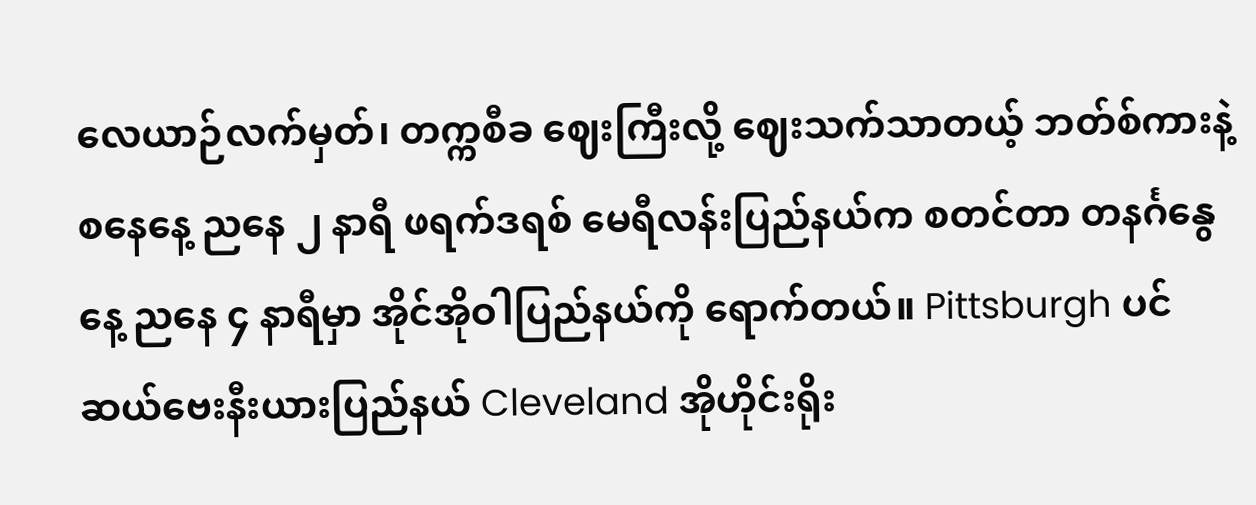လေယာဉ်လက်မှတ်၊ တက္ကစီခ ဈေးကြီးလို့ ဈေးသက်သာတယ့် ဘတ်စ်ကားနဲ့စနေနေ့ ညနေ ၂ နာရီ ဖရက်ဒရစ် မေရီလန်းပြည်နယ်က စတင်တာ တနင်္ဂနွေနေ့ ညနေ ၄ နာရီမှာ အိုင်အိုဝါပြည်နယ်ကို ရောက်တယ်။ Pittsburgh ပင်ဆယ်ဗေးနီးယားပြည်နယ် Cleveland အိုဟိုင်းရိုး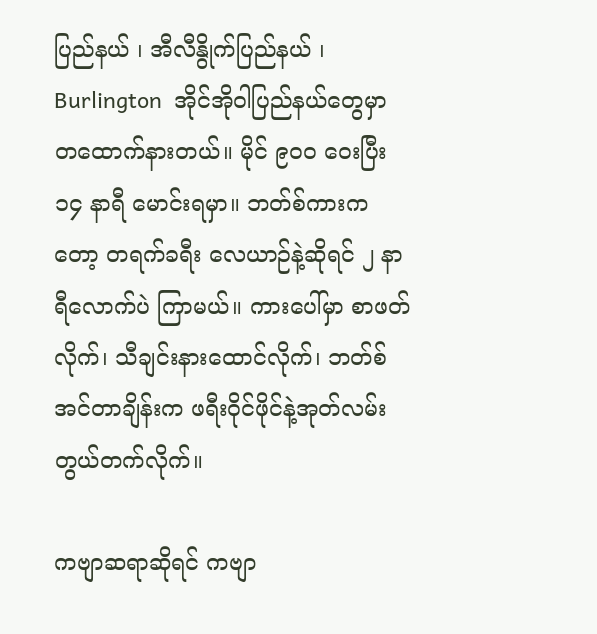ပြည်နယ် ၊ အီလီနွိုက်ပြည်နယ် ၊ Burlington  အိုင်အိုဝါပြည်နယ်တွေမှာ တထောက်နားတယ်။ မိုင် ၉၀၀ ဝေးပြီး ၁၄ နာရီ မောင်းရမှာ။ ဘတ်စ်ကားကတော့ တရက်ခရီး လေယာဉ်နဲ့ဆိုရင် ၂ နာရီလောက်ပဲ ကြာမယ်။ ကားပေါ်မှာ စာဖတ်လိုက်၊ သီချင်းနားထောင်လိုက်၊ ဘတ်စ်အင်တာချိန်းက ဖရီးဝိုင်ဖိုင်နဲ့အုတ်လမ်း တွယ်တက်လိုက်။

ကဗျာဆရာဆိုရင် ကဗျာ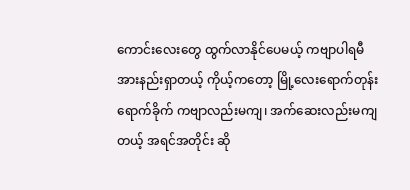ကောင်းလေးတွေ ထွက်လာနိုင်ပေမယ့် ကဗျာပါရမီ အားနည်းရှာတယ့် ကိုယ့်ကတော့ မြို့လေးရောက်တုန်းရောက်ခိုက် ကဗျာလည်းမကျ၊ အက်ဆေးလည်းမကျတယ့် အရင်အတိုင်း ဆို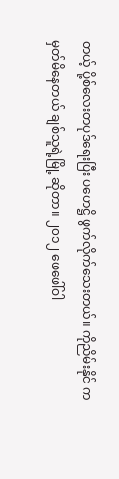တယ့် ပို့စ်လေးတပုဒ်ရေးပြီး ပဟေဋ္ဌိ ဖွက်လိုက်သေးတယ်။ ကိုညိမ်းနိုင် က မှတ်မိနေတယ် ချစ်သူရဲ့မြို့ ဆိုတာ။ ၂၀၁၂ ဖေဖေါ်ဝါ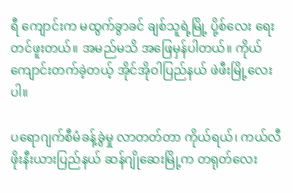ရီ ကျောင်းက မထွက်ခွာခင် ချစ်သူရဲ့မြို့ ပို့စ်လေး ရေးတင်ဖူးတယ်။ အမည်မသိ အဖြေမှန်ပါတယ်။ ကိုယ်ကျောင်းတက်ခဲ့တယ့် အိုင်အိုဝါပြည်နယ် ဖဲဖီးမြို့လေးပါ။

ပရောဂျက်စီမံခန့်ခွဲမှု လာတတ်တာ ကိုယ်ရယ်၊ ကယ်လီဖိုးနီးယားပြည်နယ် ဆန်ဂျိုဆေးမြို့က တရုတ်လေး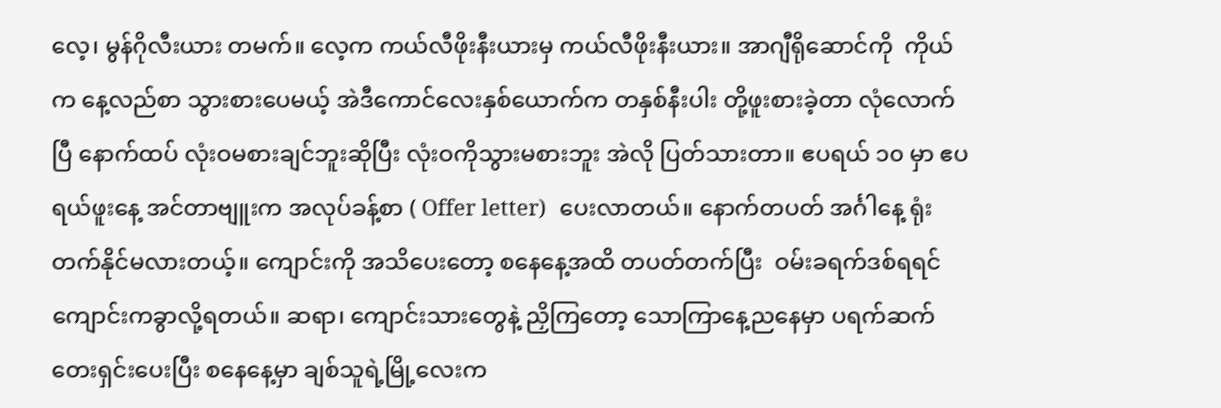လေ့၊ မွန်ဂိုလီးယား တမက်။ လေ့က ကယ်လီဖိုးနီးယားမှ ကယ်လီဖိုးနီးယား။ အာဂျီရိုဆောင်ကို  ကိုယ်က နေ့လည်စာ သွားစားပေမယ့် အဲဒီကောင်လေးနှစ်ယောက်က တနှစ်နီးပါး တို့ဖူးစားခဲ့တာ လုံလောက်ပြီ နောက်ထပ် လုံးဝမစားချင်ဘူးဆိုပြီး လုံးဝကိုသွားမစားဘူး အဲလို ပြတ်သားတာ။ ဧပရယ် ၁၀ မှာ ဧပရယ်ဖူးနေ့ အင်တာဗျူးက အလုပ်ခန့်စာ ( Offer letter)  ပေးလာတယ်။ နောက်တပတ် အင်္ဂါနေ့ ရုံးတက်နိုင်မလားတယ့်။ ကျောင်းကို အသိပေးတော့ စနေနေ့အထိ တပတ်တက်ပြီး  ဝမ်းခရက်ဒစ်ရရင် ကျောင်းကခွာလို့ရတယ်။ ဆရာ၊ ကျောင်းသားတွေနဲ့ ညှိကြတော့ သောကြာနေ့ညနေမှာ ပရက်ဆက်တေးရှင်းပေးပြီး စနေနေ့မှာ ချစ်သူရဲ့မြို့လေးက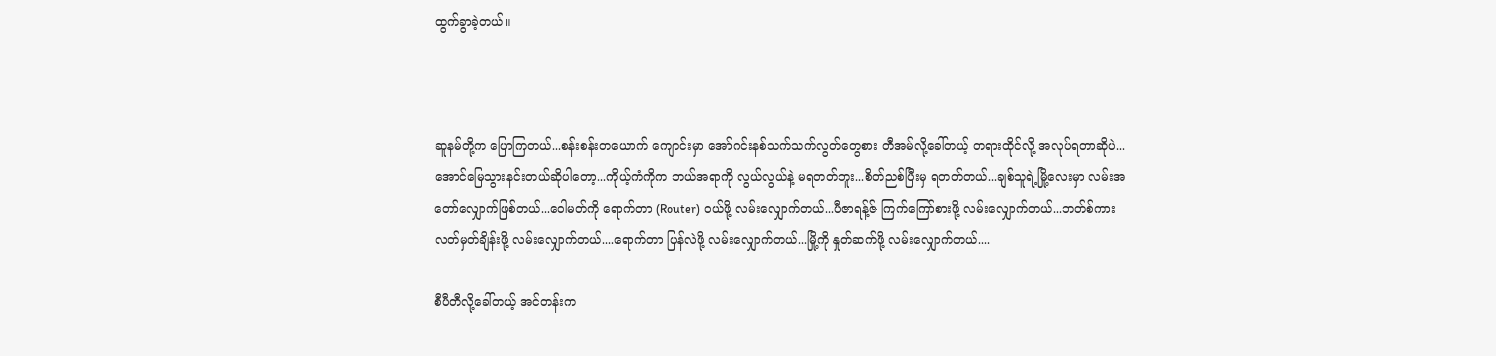ထွက်ခွာခဲ့တယ်။



ဆူနမ်တို့က ပြောကြတယ်...စန်းစန်းတယောက် ကျောင်းမှာ အော်ဂင်းနစ်သက်သက်လွတ်တွေစား တီအမ်လို့ခေါ်တယ့် တရားထိုင်လို့ အလုပ်ရတာဆိုပဲ...အောင်မြေသွားနင်းတယ်ဆိုပါတော့...ကိုယ့်ကံကိုက ဘယ်အရာကို လွယ်လွယ်နဲ့ မရတတ်ဘူး...စိတ်ညစ်ပြီးမှ ရတတ်တယ်...ချစ်သူရဲ့မြို့လေးမှာ လမ်းအတော်လျှောက်ဖြစ်တယ်...ဝေါမတ်ကို ရောက်တာ (Router) ဝယ်ဖို့ လမ်းလျှောက်တယ်...ပီဇာရန့်ဇ် ကြက်ကြော်စားဖို့ လမ်းလျှောက်တယ်...ဘတ်စ်ကား လတ်မှတ်ချိန်းဖို့ လမ်းလျှောက်တယ်....ရောက်တာ ပြန်လဲဖို့ လမ်းလျှောက်တယ်...မြို့ကို နှုတ်ဆက်ဖို့ လမ်းလျှောက်တယ်....

စီပီတီလို့ခေါ်တယ့် အင်တန်းက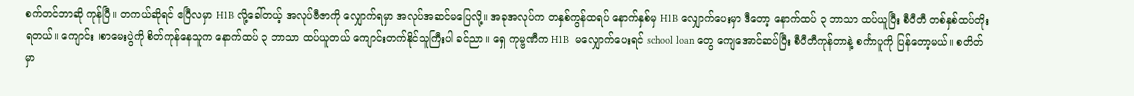စက်တင်ဘာဆို ကုန်ပြီ။ တကယ်ဆိုရင် ဧပြီလမှာ H1B လို့ခေါ်တယ့် အလုပ်ဗီဇာကို လျှောက်ရမှာ အလုပ်အဆင်မပြေလို့။ အခုအလုပ်က တနှစ်ကွန်ထရပ် နောက်နှစ်မှ H1B လျှောက်ပေးမှာ ဒီတော့ နောက်ထပ် ၃ ဘာသာ ထပ်ယူပြီး စီပီတီ တစ်နှစ်ထပ်တိုးရတယ်။ ကျောင်း ၊စာမေးပွဲကို စိတ်ကုန်နေသူက နောက်ထပ် ၃ ဘာသာ ထပ်ယူတယ် ကျောင်းတက်နိုင်သူကြီးပါ ခင်ညာ။ ရှေ ကုမ္ဗဏီက H1B  မလျှောက်ပေးရင် school loan တွေ ကျေအောင်ဆပ်ပြီး စီပီတီကုန်တာနဲ့ စင်္ကာပူကို ပြန်တော့မယ်။ စတိတ်မှာ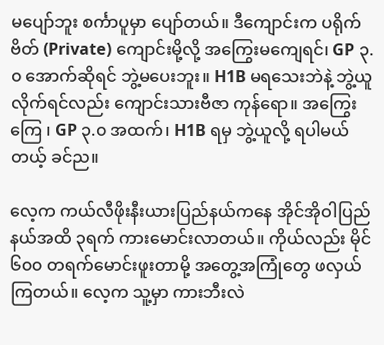မပျော်ဘူး စင်္ကာပူမှာ ပျော်တယ်။ ဒီကျောင်းက ပရိုက်ဗိတ် (Private) ကျောင်းမို့လို့ အကြွေးမကျေရင်၊ GP ၃.၀ အောက်ဆိုရင် ဘွဲ့မပေးဘူး။ H1B မရသေးဘဲနဲ့ ဘွဲ့ယူလိုက်ရင်လည်း ကျောင်းသားဗီဇာ ကုန်ရော။ အကြွေးကြေ ၊ GP ၃.၀ အထက်၊ H1B ရမှ ဘွဲ့ယူလို့ ရပါမယ်တယ့် ခင်ည။

လေ့က ကယ်လီဖိုးနီးယားပြည်နယ်ကနေ အိုင်အိုဝါပြည်နယ်အထိ ၃ရက် ကားမောင်းလာတယ်။ ကိုယ်လည်း မိုင် ၆၀၀ တရက်မောင်းဖူးတာမို့ အတွေ့အကြုံတွေ ဖလှယ်ကြတယ်။ လေ့က သူ့မှာ ကားဘီးလဲ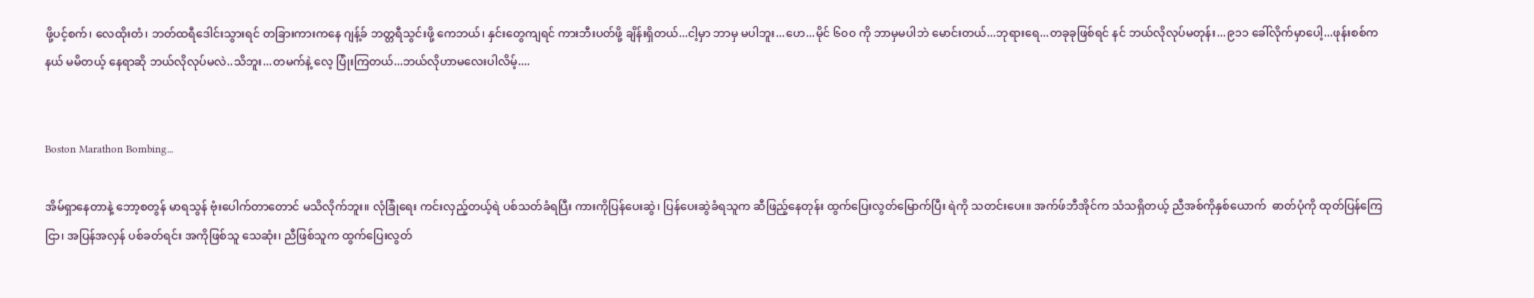ဖို့ပင့်စက်၊ လေထိုးတံ၊ ဘတ်ထရီဒေါင်းသွားရင် တခြားကားကနေ ဂျန့်ခ် ဘတ္တရီသွင်းဖို့ ကေဘယ်၊ နှင်းတွေကျရင် ကားဘီးပတ်ဖို့ ချိန်းရှိတယ်...ငါ့မှာ ဘာမှ မပါဘူး...ဟေ...မိုင် ၆၀၀ ကို ဘာမှမပါဘဲ မောင်းတယ်...ဘုရားရေ...တခုခုဖြစ်ရင် နင် ဘယ်လိုလုပ်မတုန်း...၉၁၁ ခေါ်လိုက်မှာပေါ့...ဖုန်းစစ်ကနယ် မမိတယ့် နေရာဆို ဘယ်လိုလုပ်မလဲ..သိဘူး...တမက်နဲ့ လေ့ ပြုံးကြတယ်...ဘယ်လိုဟာမလေးပါလိမ့်....


Boston Marathon Bombing...

အိမ်ရှာနေတာနဲ့ ဘော့စတွန် မာရသွန် ဗုံးပေါက်တာတောင် မသိလိုက်ဘူး။ လုံခြုံရေး ကင်းလှည့်တယ့်ရဲ ပစ်သတ်ခံရပြီး ကားကိုပြန်ပေးဆွဲ၊ ပြန်ပေးဆွဲခံရသူက ဆီဖြည့်နေတုန်း ထွက်ပြေးလွတ်မြောက်ပြီး ရဲကို သတင်းပေး။ အက်ဖ်ဘီအိုင်က သံသရှိတယ့် ညီအစ်ကိုနှစ်ယောက်  ဓာတ်ပုံကို ထုတ်ပြန်ကြေငြာ၊ အပြန်အလှန် ပစ်ခတ်ရင်း အကိုဖြစ်သူ သေဆုံး၊ ညီဖြစ်သူက ထွက်ပြေးလွတ်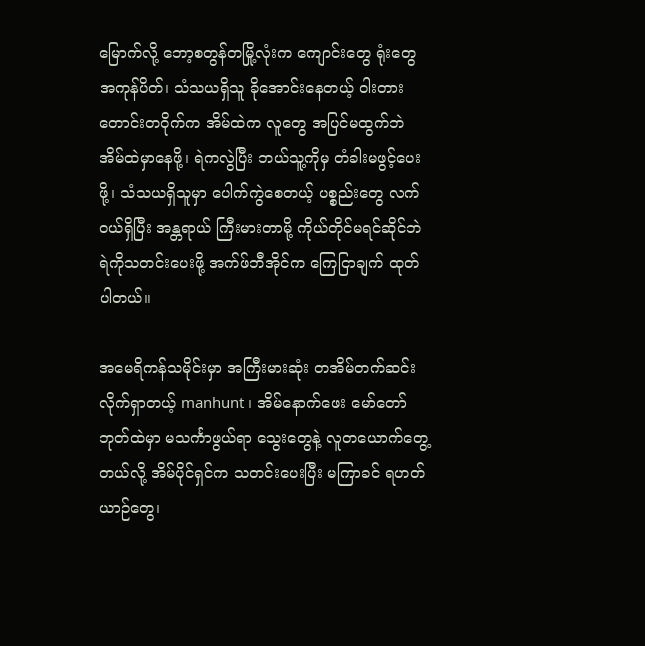မြောက်လို့ ဘော့စတွန်တမြို့လုံးက ကျောင်းတွေ ရုံးတွေ အကုန်ပိတ်၊ သံသယရှိသူ ခိုအောင်းနေတယ့် ဝါးတားတောင်းတဝိုက်က အိမ်ထဲက လူတွေ အပြင်မထွက်ဘဲ အိမ်ထဲမှာနေဖို့၊ ရဲကလွဲပြီး ဘယ်သူ့ကိုမှ တံခါးမဖွင့်ပေးဖို့၊ သံသယရှိသူမှာ ပေါက်ကွဲစေတယ့် ပစ္စည်းတွေ လက်ဝယ်ရှိပြီး အန္တရာယ် ကြီးမားတာမို့ ကိုယ်တိုင်မရင်ဆိုင်ဘဲ ရဲကိုသတင်းပေးဖို့ အက်ဖ်ဘီအိုင်က ကြေငြာချက် ထုတ်ပါတယ်။

အမေရိကန်သမိုင်းမှာ အကြီးမားဆုံး တအိမ်တက်ဆင်း လိုက်ရှာတယ့် manhunt ၊ အိမ်နောက်ဖေး မော်တော်ဘုတ်ထဲမှာ မသင်္ကာဖွယ်ရာ သွေးတွေနဲ့ လူတယောက်တွေ့တယ်လို့ အိမ်ပိုင်ရှင်က သတင်းပေးပြီး မကြာခင် ရဟတ်ယာဉ်တွေ၊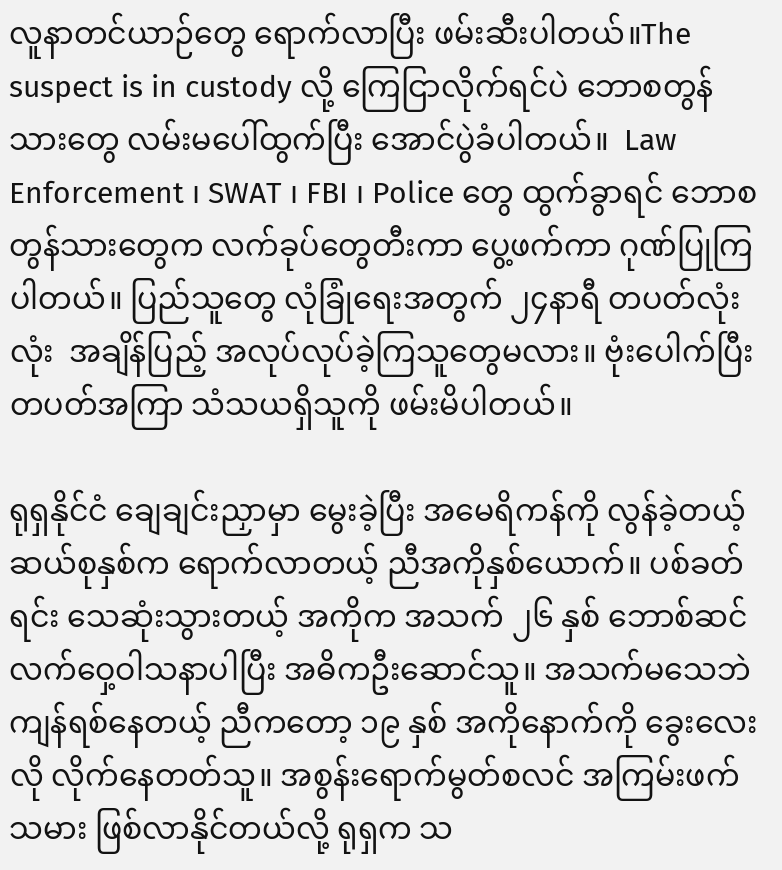လူနာတင်ယာဉ်တွေ ရောက်လာပြီး ဖမ်းဆီးပါတယ်။The suspect is in custody လို့ ကြေငြာလိုက်ရင်ပဲ ဘောစတွန်သားတွေ လမ်းမပေါ်ထွက်ပြီး အောင်ပွဲခံပါတယ်။  Law Enforcement ၊ SWAT ၊ FBI ၊ Police တွေ ထွက်ခွာရင် ဘောစတွန်သားတွေက လက်ခုပ်တွေတီးကာ ပွေ့ဖက်ကာ ဂုဏ်ပြုကြပါတယ်။ ပြည်သူတွေ လုံခြုံရေးအတွက် ၂၄နာရီ တပတ်လုံးလုံး  အချိန်ပြည့် အလုပ်လုပ်ခဲ့ကြသူတွေမလား။ ဗုံးပေါက်ပြီး တပတ်အကြာ သံသယရှိသူကို ဖမ်းမိပါတယ်။

ရုရှနိုင်ငံ ချေချင်းညှာမှာ မွေးခဲ့ပြီး အမေရိကန်ကို လွန်ခဲ့တယ့် ဆယ်စုနှစ်က ရောက်လာတယ့် ညီအကိုနှစ်ယောက်။ ပစ်ခတ်ရင်း သေဆုံးသွားတယ့် အကိုက အသက် ၂၆ နှစ် ဘောစ်ဆင်လက်ဝှေ့ဝါသနာပါပြီး အဓိကဦးဆောင်သူ။ အသက်မသေဘဲ ကျန်ရစ်နေတယ့် ညီကတော့ ၁၉ နှစ် အကိုနောက်ကို ခွေးလေးလို လိုက်နေတတ်သူ။ အစွန်းရောက်မွတ်စလင် အကြမ်းဖက်သမား ဖြစ်လာနိုင်တယ်လို့ ရုရှက သ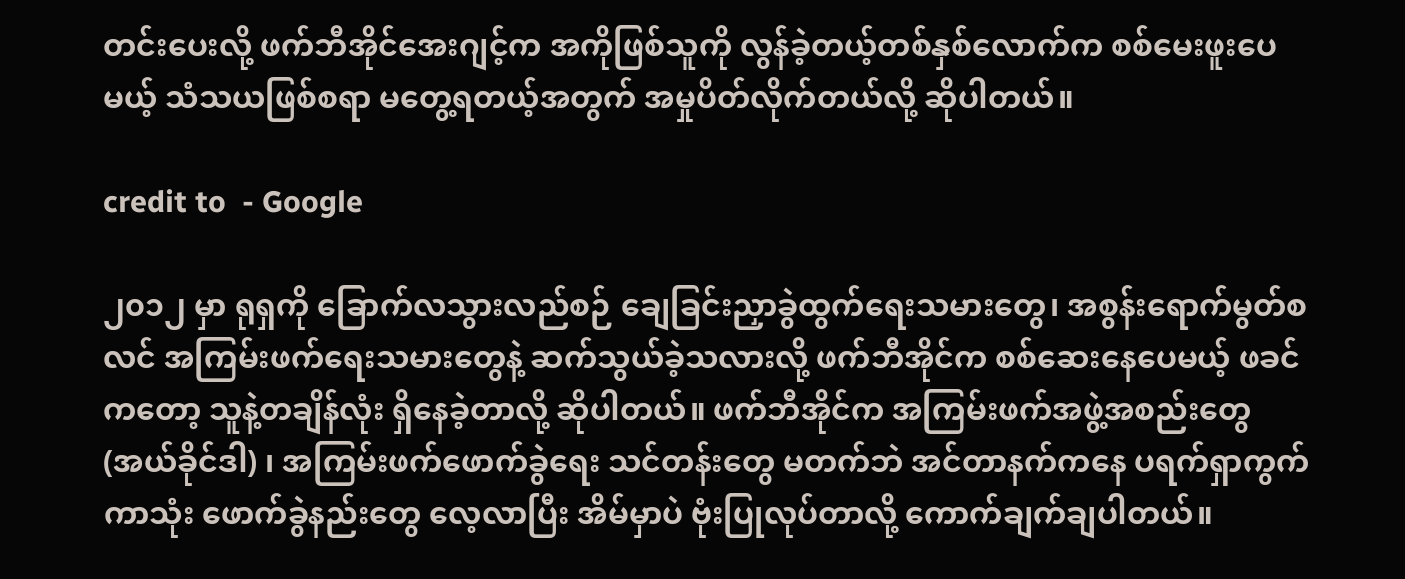တင်းပေးလို့ ဖက်ဘီအိုင်အေးဂျင့်က အကိုဖြစ်သူကို လွန်ခဲ့တယ့်တစ်နှစ်လောက်က စစ်မေးဖူးပေမယ့် သံသယဖြစ်စရာ မတွေ့ရတယ့်အတွက် အမှုပိတ်လိုက်တယ်လို့ ဆိုပါတယ်။

credit to  - Google

၂၀၁၂ မှာ ရုရှကို ခြောက်လသွားလည်စဉ် ချေခြင်းညှာခွဲထွက်ရေးသမားတွေ၊ အစွန်းရောက်မွတ်စလင် အကြမ်းဖက်ရေးသမားတွေနဲ့ ဆက်သွယ်ခဲ့သလားလို့ ဖက်ဘီအိုင်က စစ်ဆေးနေပေမယ့် ဖခင်ကတော့ သူနဲ့တချိန်လုံး ရှိနေခဲ့တာလို့ ဆိုပါတယ်။ ဖက်ဘီအိုင်က အကြမ်းဖက်အဖွဲ့အစည်းတွေ (အယ်ခိုင်ဒါ) ၊ အကြမ်းဖက်ဖောက်ခွဲရေး သင်တန်းတွေ မတက်ဘဲ အင်တာနက်ကနေ ပရက်ရှာကွက်ကာသုံး ဖောက်ခွဲနည်းတွေ လေ့လာပြီး အိမ်မှာပဲ ဗုံးပြုလုပ်တာလို့ ကောက်ချက်ချပါတယ်။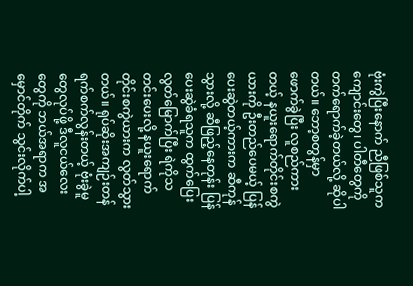ဗုံးကွဲပြီးနောက် ညီဖြစ်သူက ကျောင်းတွေ၊ ပါတီတွေကို တက်ရောက်ခဲ့တယ်လို့ ဆိုပါတယ်။ ဘော့စတွန်မှာ ဖောက်ခွဲပြီး လူစည်ကားတယ့် နယူးရောက်တိုင်းစကွဲယားကို ဦးတည်ပေမယ့် ပြန်ပေးဆွဲတယ့်ကားက ဆီကုန်သွားလို့ ဆီဖြည့်နေတုန်း ပြန်ပေးဆွဲခံရသူက ထွက်ပြေးလွတ်မြောက်ပြီး ရဲကိုသတင်းပေးလို့ နယူးရောက်တိုင်းစကွဲယားက လွတ်သွားတယ်။ ရုပ်ဆိုးအကျဉ်းတန် ရက်စက်လွန်းတယ့် ဗုံးခွဲမူတွေလုပ်ဖို့ ဒီလူငယ်လေးတွေကို ဘယ်အရာက အမှောင်တိုက် သွင်းလိုက်ပါ့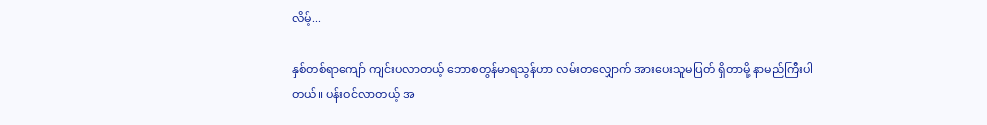လိမ့်...

နှစ်တစ်ရာကျော် ကျင်းပလာတယ့် ဘောစတွန်မာရသွန်ဟာ လမ်းတလျှောက် အားပေးသူမပြတ် ရှိတာမို့ နာမည်ကြီးပါတယ်။ ပန်းဝင်လာတယ့် အ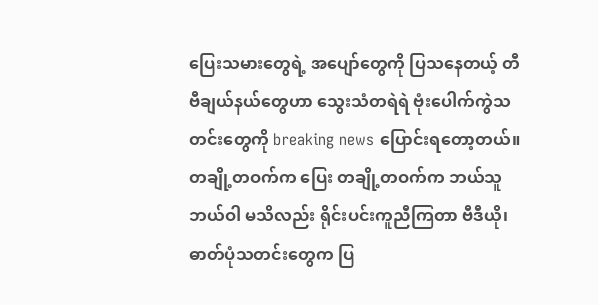ပြေးသမားတွေရဲ့ အပျော်တွေကို ပြသနေတယ့် တီဗီချယ်နယ်တွေဟာ သွေးသံတရဲရဲ ဗုံးပေါက်ကွဲသတင်းတွေကို breaking news ပြောင်းရတော့တယ်။ တချို့တဝက်က ပြေး တချို့တဝက်က ဘယ်သူဘယ်ဝါ မသိလည်း ရိုင်းပင်းကူညီကြတာ ဗီဒီယို၊ ဓာတ်ပုံသတင်းတွေက ပြ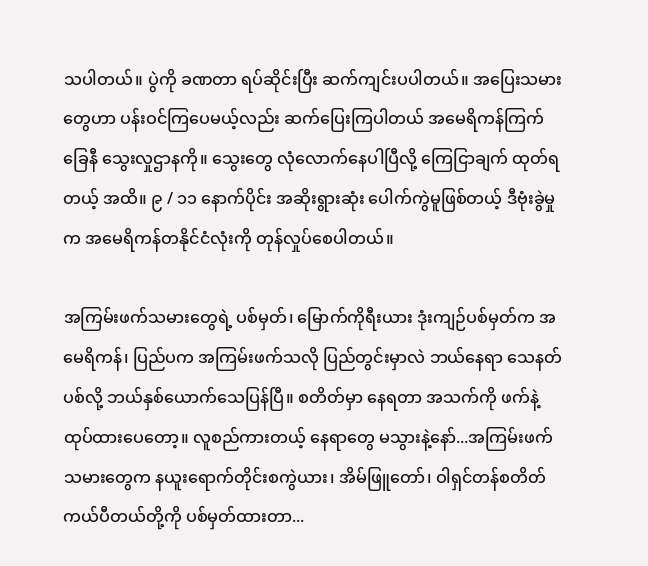သပါတယ်။ ပွဲကို ခဏတာ ရပ်ဆိုင်းပြီး ဆက်ကျင်းပပါတယ်။ အပြေးသမားတွေဟာ ပန်းဝင်ကြပေမယ့်လည်း ဆက်ပြေးကြပါတယ် အမေရိကန်ကြက်ခြေနီ သွေးလှုဌာနကို။ သွေးတွေ လုံလောက်နေပါပြီလို့ ကြေငြာချက် ထုတ်ရတယ့် အထိ။ ၉ / ၁၁ နောက်ပိုင်း အဆိုးရွားဆုံး ပေါက်ကွဲမူဖြစ်တယ့် ဒီဗုံးခွဲမှုက အမေရိကန်တနိုင်ငံလုံးကို တုန်လှုပ်စေပါတယ်။

အကြမ်းဖက်သမားတွေရဲ့ ပစ်မှတ်၊ မြောက်ကိုရီးယား ဒုံးကျဉ်ပစ်မှတ်က အမေရိကန်၊ ပြည်ပက အကြမ်းဖက်သလို ပြည်တွင်းမှာလဲ ဘယ်နေရာ သေနတ်ပစ်လို့ ဘယ်နှစ်ယောက်သေပြန်ပြီ။ စတိတ်မှာ နေရတာ အသက်ကို ဖက်နဲ့ထုပ်ထားပေတော့။ လူစည်ကားတယ့် နေရာတွေ မသွားနဲ့နော်...အကြမ်းဖက်သမားတွေက နယူးရောက်တိုင်းစကွဲယား၊ အိမ်ဖြူတော်၊ ဝါရှင်တန်စတိတ်ကယ်ပီတယ်တို့ကို ပစ်မှတ်ထားတာ...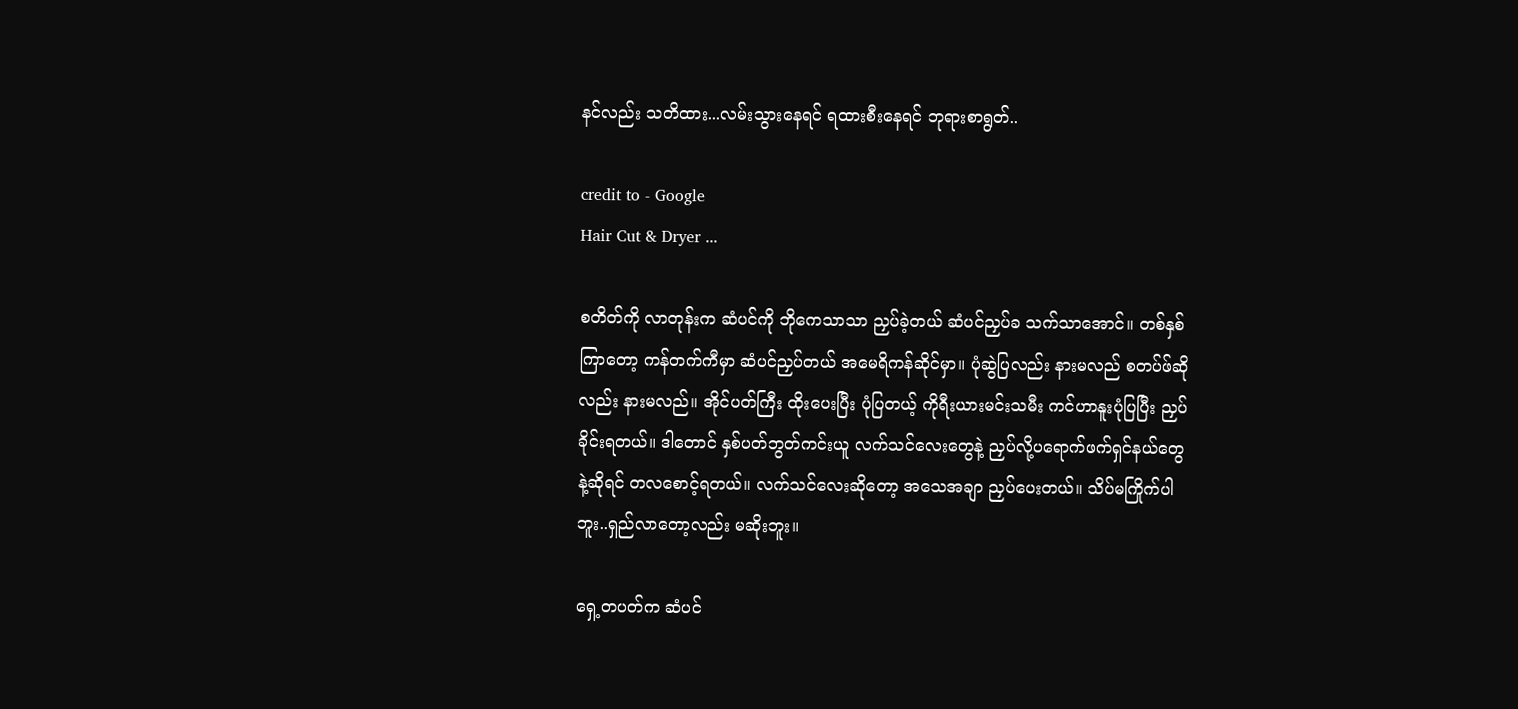နင်လည်း သတိထား...လမ်းသွားနေရင် ရထားစီးနေရင် ဘုရားစာရွတ်..

credit to - Google
Hair Cut & Dryer ...

စတိတ်ကို လာတုန်းက ဆံပင်ကို ဘိုကေသာသာ ညှပ်ခဲ့တယ် ဆံပင်ညှပ်ခ သက်သာအောင်။ တစ်နှစ်ကြာတော့ ကန်တက်ကီမှာ ဆံပင်ညှပ်တယ် အမေရိကန်ဆိုင်မှာ။ ပုံဆွဲပြလည်း နားမလည် စတပ်ဖ်ဆိုလည်း နားမလည်။ အိုင်ပတ်ကြီး ထိုးပေးပြီး ပုံပြတယ့် ကိုရီးယားမင်းသမီး ကင်ဟာနူးပုံပြပြီး ညှပ်ခိုင်းရတယ်။ ဒါတောင် နှစ်ပတ်ဘွတ်ကင်းယူ လက်သင်လေးတွေနဲ့ ညှပ်လို့ပရောက်ဖက်ရှင်နယ်တွေနဲ့ဆိုရင် တလစောင့်ရတယ်။ လက်သင်လေးဆိုတော့ အသေအချာ ညှပ်ပေးတယ်။ သိပ်မကြိုက်ပါဘူး..ရှည်လာတော့လည်း မဆိုးဘူး။

ရှေ့တပတ်က ဆံပင်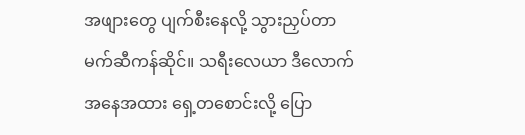အဖျားတွေ ပျက်စီးနေလို့ သွားညှပ်တာ မက်ဆီကန်ဆိုင်။ သရီးလေယာ ဒီလောက်အနေအထား ရှေ့တစောင်းလို့ ပြော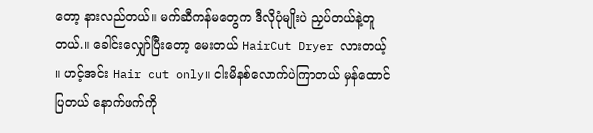တော့ နားလည်တယ်။ မက်ဆီကန်မတွေက ဒီလိုပုံမျိုးပဲ ညှပ်တယ်နဲ့တူတယ်.။ ခေါင်းလျှော်ပြီးတော့ မေးတယ် HairCut Dryer လားတယ့် ။ ဟင့်အင်း Hair cut only။ ငါးမိနစ်လောက်ပဲကြာတယ် မှန်ထောင်ပြတယ် နောက်ဖက်ကို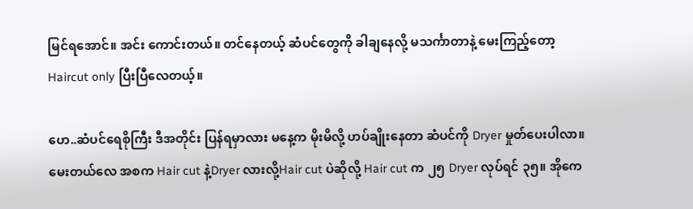မြင်ရအောင်။ အင်း ကောင်းတယ်။ တင်နေတယ့် ဆံပင်တွေကို ခါချနေလို့ မသင်္ကာတာနဲ့ မေးကြည့်တော့  Haircut only ပြီးပြီလေတယ့်။

ဟေ..ဆံပင်ရေစိုကြီး ဒီအတိုင်း ပြန်ရမှာလား မနေ့က မိုးမိလို့ ဟပ်ချိုးနေတာ ဆံပင်ကို Dryer မှုတ်ပေးပါလာ။ မေးတယ်လေ အစက Hair cut နဲ့Dryer လားလို့Hair cut ပဲဆိုလို့ Hair cut က ၂၅ Dryer လုပ်ရင် ၃၅။ အိုကေ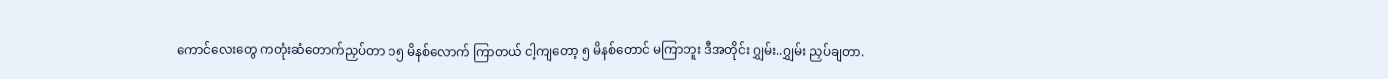ကောင်လေးတွေ ကတုံးဆံတောက်ညှပ်တာ ၁၅ မိနစ်လောက် ကြာတယ် ငါ့ကျတော့ ၅ မိနစ်တောင် မကြာဘူး ဒီအတိုင်း ဂျွှမ်း..ဂျွှမ်း ညှပ်ချတာ.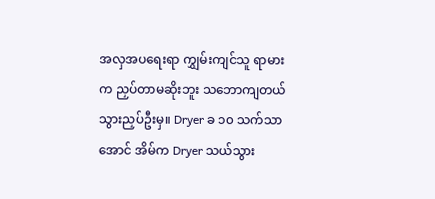အလှအပရေးရာ ကျွှမ်းကျင်သူ ရာမားက ညှပ်တာမဆိုးဘူး သဘောကျတယ် သွားညှပ်ဦးမှ။ Dryer ခ ၁၀ သက်သာအောင် အိမ်က Dryer သယ်သွား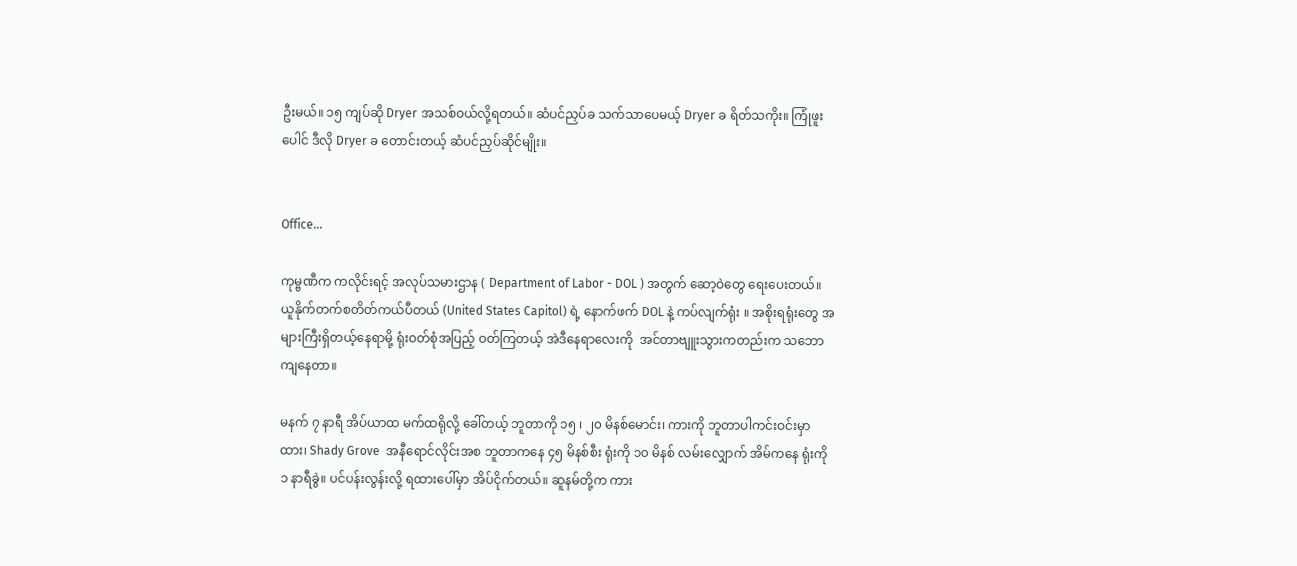ဦးမယ်။ ၁၅ ကျပ်ဆို Dryer အသစ်ဝယ်လို့ရတယ်။ ဆံပင်ညှပ်ခ သက်သာပေမယ့် Dryer ခ ရိတ်သကိုး။ ကြုံဖူးပေါင် ဒီလို Dryer ခ တောင်းတယ့် ဆံပင်ညှပ်ဆိုင်မျိုး။


Office...

ကုမ္ဗဏီက ကလိုင်းရင့် အလုပ်သမားဌာန ( Department of Labor - DOL ) အတွက် ဆော့ဝဲတွေ ရေးပေးတယ်။ ယူနိုက်တက်စတိတ်ကယ်ပီတယ် (United States Capitol) ရဲ့ နောက်ဖက် DOL နဲ့ ကပ်လျက်ရုံး ။ အစိုးရရုံးတွေ အများကြီးရှိတယ့်နေရာမို့ ရုံးဝတ်စုံအပြည့် ဝတ်ကြတယ့် အဲဒီနေရာလေးကို  အင်တာဗျူးသွားကတည်းက သဘောကျနေတာ။

မနက် ၇ နာရီ အိပ်ယာထ မက်ထရိုလို့ ခေါ်တယ့် ဘူတာကို ၁၅ ၊ ၂၀ မိနစ်မောင်း၊ ကားကို ဘူတာပါကင်းဝင်းမှာထား၊ Shady Grove  အနီရောင်လိုင်းအစ ဘူတာကနေ ၄၅ မိနစ်စီး ရုံးကို ၁၀ မိနစ် လမ်းလျှောက် အိမ်ကနေ ရုံးကို ၁ နာရီခွဲ။ ပင်ပန်းလွန်းလို့ ရထားပေါ်မှာ အိပ်ငိုက်တယ်။ ဆူနမ်တို့က ကား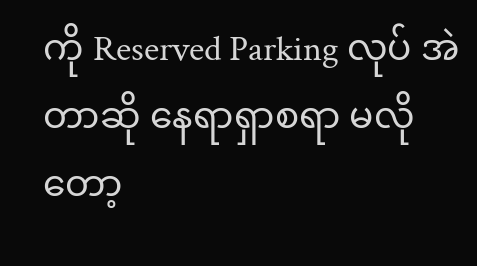ကို Reserved Parking လုပ် အဲတာဆို နေရာရှာစရာ မလိုတော့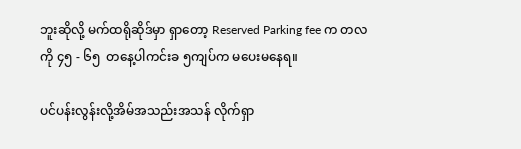ဘူးဆိုလို့ မက်ထရိုဆိုဒ်မှာ ရှာတော့ Reserved Parking fee က တလကို ၄၅ - ၆၅  တနေ့ပါကင်းခ ၅ကျပ်က မပေးမနေရ။

ပင်ပန်းလွန်းလို့အိမ်အသည်းအသန် လိုက်ရှာ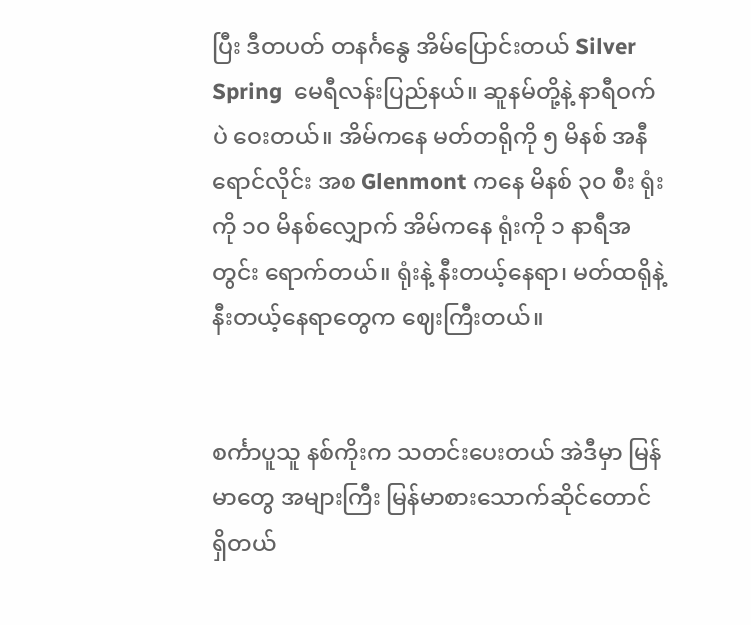ပြီး ဒီတပတ် တနင်္ဂနွေ အိမ်ပြောင်းတယ် Silver Spring  မေရီလန်းပြည်နယ်။ ဆူနမ်တို့နဲ့ နာရီဝက်ပဲ ဝေးတယ်။ အိမ်ကနေ မတ်တရိုကို ၅ မိနစ် အနီရောင်လိုင်း အစ Glenmont ကနေ မိနစ် ၃၀ စီး ရုံးကို ၁၀ မိနစ်လျှောက် အိမ်ကနေ ရုံးကို ၁ နာရီအတွင်း ရောက်တယ်။ ရုံးနဲ့ နီးတယ့်နေရာ၊ မတ်ထရိုနဲ့ နီးတယ့်နေရာတွေက ဈေးကြီးတယ်။


စင်္ကာပူသူ နစ်ကိုးက သတင်းပေးတယ် အဲဒီမှာ မြန်မာတွေ အများကြီး မြန်မာစားသောက်ဆိုင်တောင် ရှိတယ်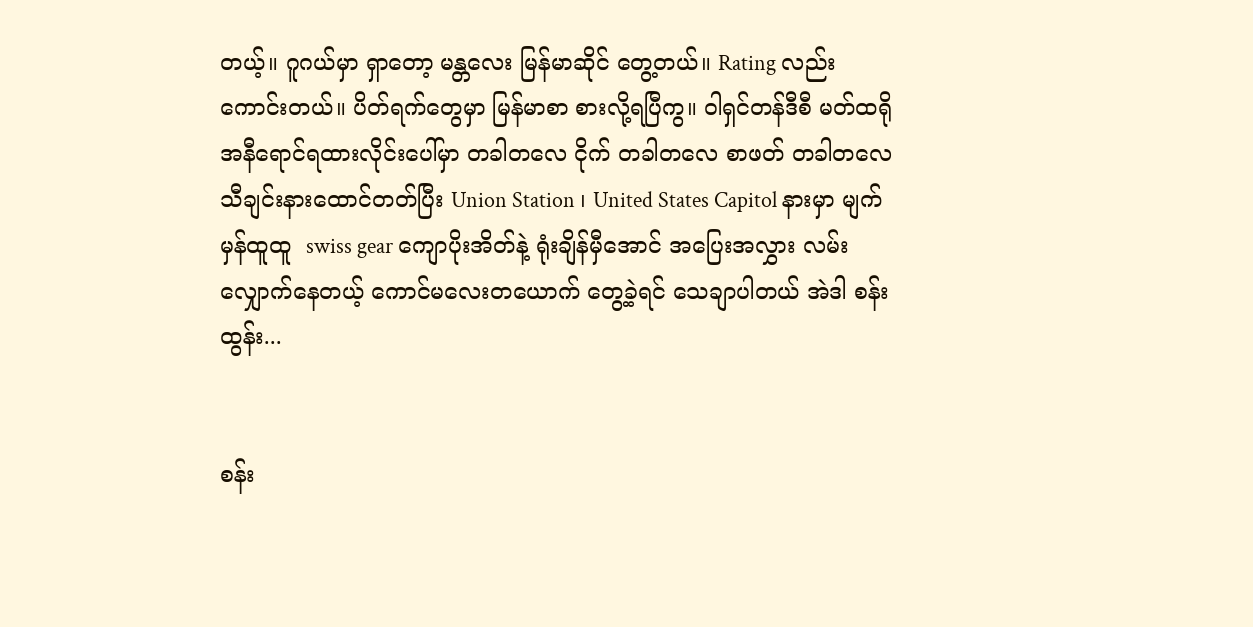တယ့်။ ဂူဂယ်မှာ ရှာတော့ မန္တလေး မြန်မာဆိုင် တွေ့တယ်။ Rating လည်း ကောင်းတယ်။ ပိတ်ရက်တွေမှာ မြန်မာစာ စားလို့ရပြီကွ။ ဝါရှင်တန်ဒီစီ မတ်ထရို အနီရောင်ရထားလိုင်းပေါ်မှာ တခါတလေ ငိုက် တခါတလေ စာဖတ် တခါတလေ သီချင်းနားထောင်တတ်ပြီး Union Station ၊ United States Capitol နားမှာ မျက်မှန်ထူထူ  swiss gear ကျောပိုးအိတ်နဲ့ ရုံးချိန်မှီအောင် အပြေးအလွှား လမ်းလျှောက်နေတယ့် ကောင်မလေးတယောက် တွေ့ခဲ့ရင် သေချာပါတယ် အဲဒါ စန်းထွန်း...


စန်း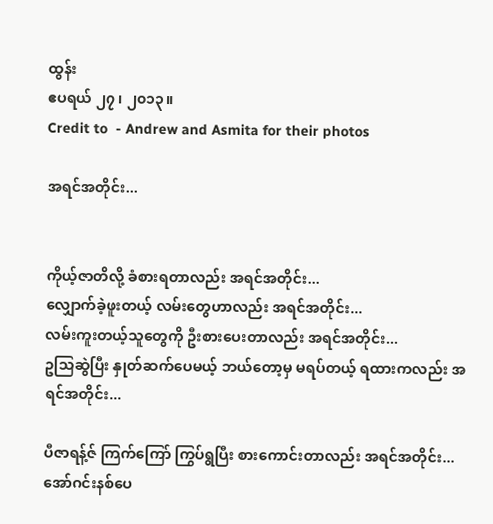ထွန်း
ဧပရယ် ၂၇ ၊ ၂၀၁၃။
Credit to  - Andrew and Asmita for their photos

အရင်အတိုင်း...


ကိုယ့်ဇာတိလို့ ခံစားရတာလည်း အရင်အတိုင်း...
လျှောက်ခဲ့ဖူးတယ့် လမ်းတွေဟာလည်း အရင်အတိုင်း...
လမ်းကူးတယ့်သူတွေကို ဦးစားပေးတာလည်း အရင်အတိုင်း...
ဥသြဆွဲပြီး နှုတ်ဆက်ပေမယ့် ဘယ်တော့မှ မရပ်တယ့် ရထားကလည်း အရင်အတိုင်း...

ပီဇာရန့်ဇ် ကြက်ကြော် ကြွပ်ရွပြီး စားကောင်းတာလည်း အရင်အတိုင်း...
အော်ဂင်းနစ်ပေ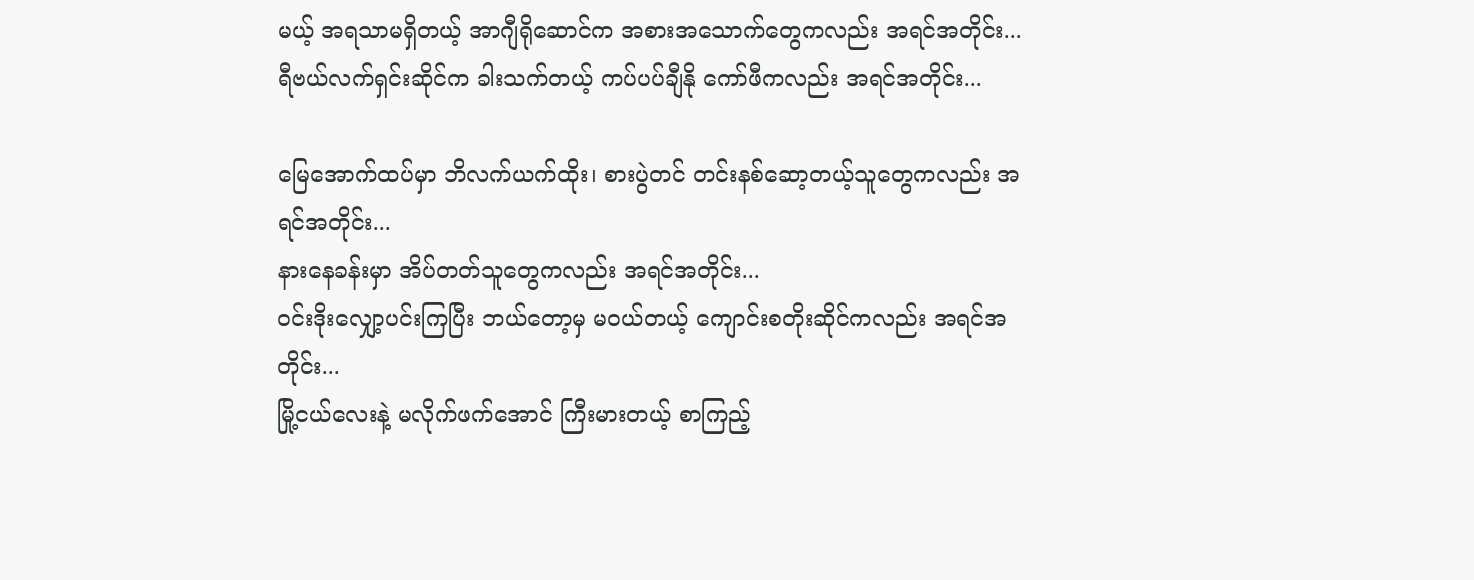မယ့် အရသာမရှိတယ့် အာဂျီရိုဆောင်က အစားအသောက်တွေကလည်း အရင်အတိုင်း...
ရီဗယ်လက်ရှင်းဆိုင်က ခါးသက်တယ့် ကပ်ပပ်ချီနို ကော်ဖီကလည်း အရင်အတိုင်း...

မြေအောက်ထပ်မှာ ဘိလက်ယက်ထိုး၊ စားပွဲတင် တင်းနစ်ဆော့တယ့်သူတွေကလည်း အရင်အတိုင်း...
နားနေခန်းမှာ အိပ်တတ်သူတွေကလည်း အရင်အတိုင်း...
ဝင်းဒိုးလျှော့ပင်းကြပြီး ဘယ်တော့မှ မဝယ်တယ့် ကျောင်းစတိုးဆိုင်ကလည်း အရင်အတိုင်း...
မြို့ငယ်လေးနဲ့ မလိုက်ဖက်အောင် ကြီးမားတယ့် စာကြည့်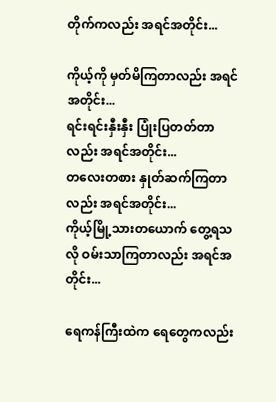တိုက်ကလည်း အရင်အတိုင်း...

ကိုယ့်ကို မှတ်မိကြတာလည်း အရင်အတိုင်း...
ရင်းရင်းနှီးနှီး ပြုံးပြတတ်တာလည်း အရင်အတိုင်း...
တလေးတစား နှုတ်ဆက်ကြတာလည်း အရင်အတိုင်း...
ကိုယ့်မြို့သားတယောက် တွေ့ရသလို ဝမ်းသာကြတာလည်း အရင်အတိုင်း...

ရေကန်ကြီးထဲက ရေတွေကလည်း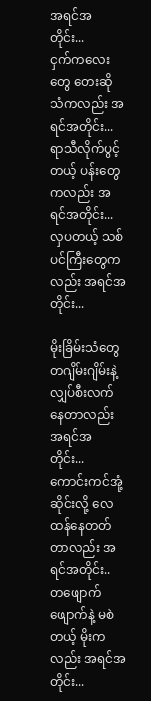အရင်အတိုင်း...
ငှက်ကလေးတွေ တေးဆိုသံကလည်း အရင်အတိုင်း...
ရာသီလိုက်ပွင့်တယ့် ပန်းတွေကလည်း အရင်အတိုင်း...
လှပတယ့် သစ်ပင်ကြီးတွေကလည်း အရင်အတိုင်း...

မိုးခြိမ်းသံတွေ တဂျိမ်းဂျိမ်းနဲ့ လျှပ်စီးလက်နေတာလည်း အရင်အတိုင်း...
ကောင်းကင်အုံ့ဆိုင်းလို့ လေထန်နေတတ်တာလည်း အရင်အတိုင်း..
တဖျောက်ဖျောက်နဲ့ မစဲတယ့် မိုးကလည်း အရင်အတိုင်း...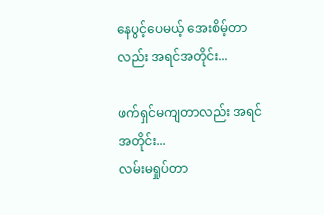နေပွင့်ပေမယ့် အေးစိမ့်တာလည်း အရင်အတိုင်း...

ဖက်ရှင်မကျတာလည်း အရင်အတိုင်း...
လမ်းမရှုပ်တာ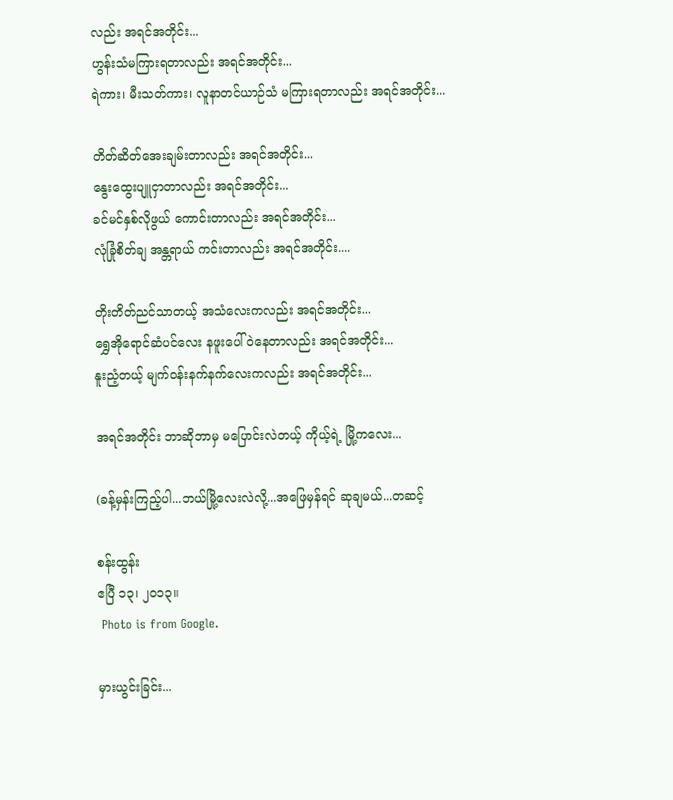လည်း အရင်အတိုင်း...
ဟွန်းသံမကြားရတာလည်း အရင်အတိုင်း...
ရဲကား၊ မီးသတ်ကား၊ လူနာတင်ယာဉ်သံ မကြားရတာလည်း အရင်အတိုင်း...

တိတ်ဆိတ်အေးချမ်းတာလည်း အရင်အတိုင်း...
နွေးထွေးပျူငှာတာလည်း အရင်အတိုင်း...
ခင်မင်နှစ်လိုဖွယ် ကောင်းတာလည်း အရင်အတိုင်း...
လုံခြုံစိတ်ချ အန္တရာယ် ကင်းတာလည်း အရင်အတိုင်း....

တိုးတိတ်ညင်သာတယ့် အသံလေးကလည်း အရင်အတိုင်း...
ရွှေအိုရောင်ဆံပင်လေး နဖူးပေါ်ဝဲနေတာလည်း အရင်အတိုင်း...
နူးညံ့တယ့် မျက်ဝန်းနက်နက်လေးကလည်း အရင်အတိုင်း...

အရင်အတိုင်း ဘာဆိုဘာမှ မပြောင်းလဲတယ့် ကိုယ့်ရဲ့ မြို့ကလေး...

(ခန့်မှန်းကြည့်ပါ...ဘယ်မြို့လေးလဲလို့...အဖြေမှန်ရင် ဆုချမယ်...တဆင့်

စန်းထွန်း
ဧပြီ ၁၃၊ ၂၀၁၃။
 Photo is from Google.

မှားယွင်းခြင်း...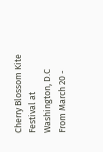Cherry Blossom Kite Festival at Washington, D.C
From March 20 -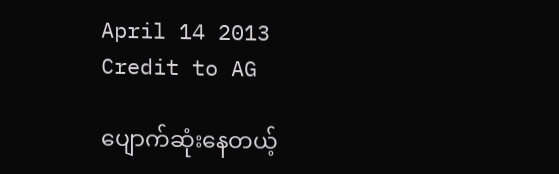April 14 2013
Credit to AG

ပျောက်ဆုံးနေတယ့်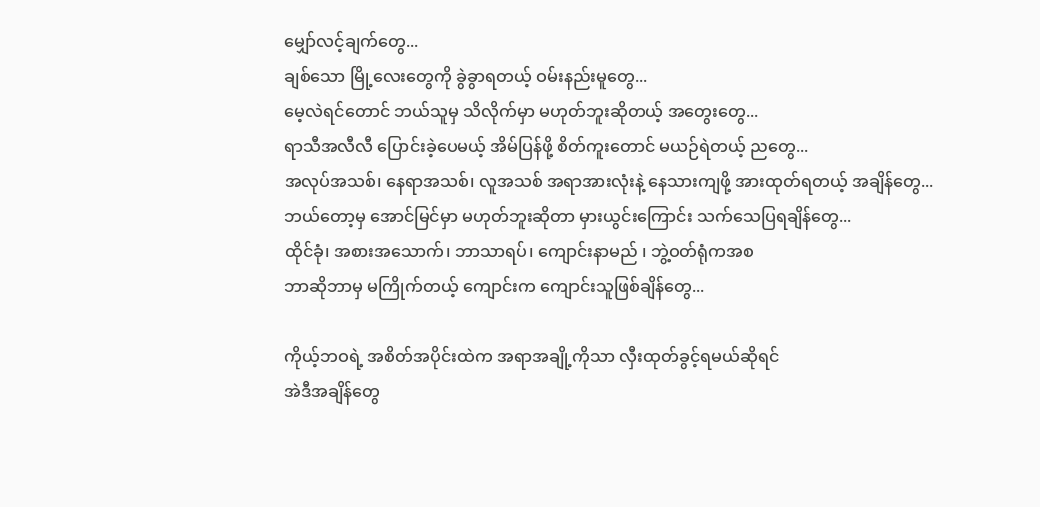မျှော်လင့်ချက်တွေ...
ချစ်သော မြို့လေးတွေကို ခွဲခွာရတယ့် ဝမ်းနည်းမူတွေ...
မေ့လဲရင်တောင် ဘယ်သူမှ သိလိုက်မှာ မဟုတ်ဘူးဆိုတယ့် အတွေးတွေ...
ရာသီအလီလီ ပြောင်းခဲ့ပေမယ့် အိမ်ပြန်ဖို့ စိတ်ကူးတောင် မယဉ်ရဲတယ့် ညတွေ...
အလုပ်အသစ်၊ နေရာအသစ်၊ လူအသစ် အရာအားလုံးနဲ့ နေသားကျဖို့ အားထုတ်ရတယ့် အချိန်တွေ...
ဘယ်တော့မှ အောင်မြင်မှာ မဟုတ်ဘူးဆိုတာ မှားယွင်းကြောင်း သက်သေပြရချိန်တွေ...
ထိုင်ခုံ၊ အစားအသောက်၊ ဘာသာရပ်၊ ကျောင်းနာမည် ၊ ဘွဲ့ဝတ်ရုံကအစ
ဘာဆိုဘာမှ မကြိုက်တယ့် ကျောင်းက ကျောင်းသူဖြစ်ချိန်တွေ...

ကိုယ့်ဘဝရဲ့ အစိတ်အပိုင်းထဲက အရာအချို့ကိုသာ လှီးထုတ်ခွင့်ရမယ်ဆိုရင်
အဲဒီအချိန်တွေ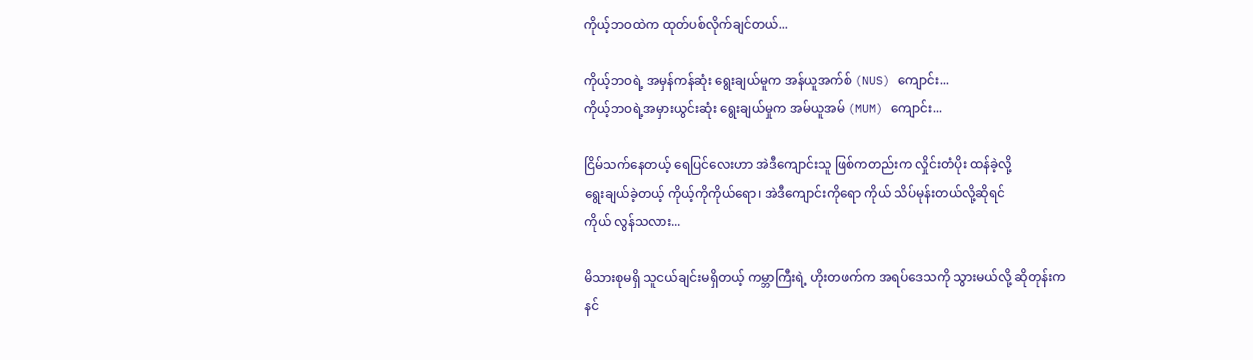ကိုယ့်ဘဝထဲက ထုတ်ပစ်လိုက်ချင်တယ်...

ကိုယ့်ဘဝရဲ့ အမှန်ကန်ဆုံး ရွေးချယ်မူက အန်ယူအက်စ် (NUS) ကျောင်း...
ကိုယ့်ဘဝရဲ့အမှားယွင်းဆုံး ရွေးချယ်မှုက အမ်ယူအမ် (MUM) ကျောင်း...

ငြိမ်သက်နေတယ့် ရေပြင်လေးဟာ အဲဒီကျောင်းသူ ဖြစ်ကတည်းက လှိုင်းတံပိုး ထန်ခဲ့လို့
ရွေးချယ်ခဲ့တယ့် ကိုယ့်ကိုကိုယ်ရော၊ အဲဒီကျောင်းကိုရော ကိုယ် သိပ်မုန်းတယ်လို့ဆိုရင်
ကိုယ် လွန်သလား...

မိသားစုမရှိ သူငယ်ချင်းမရှိတယ့် ကမ္ဘာကြီးရဲ့ ဟိုးတဖက်က အရပ်ဒေသကို သွားမယ်လို့ ဆိုတုန်းက
နင်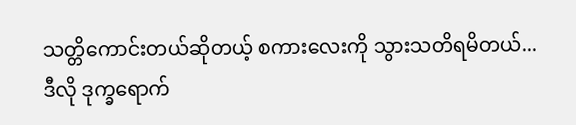သတ္တိကောင်းတယ်ဆိုတယ့် စကားလေးကို သွားသတိရမိတယ်...
ဒီလို ဒုက္ခရောက်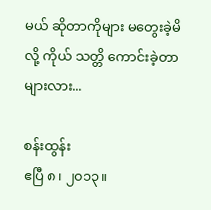မယ် ဆိုတာကိုများ မတွေးခဲ့မိလို့ ကိုယ် သတ္တိ ကောင်းခဲ့တာများလား...

စန်းထွန်း
ဧပြီ ၈၊ ၂၀၁၃။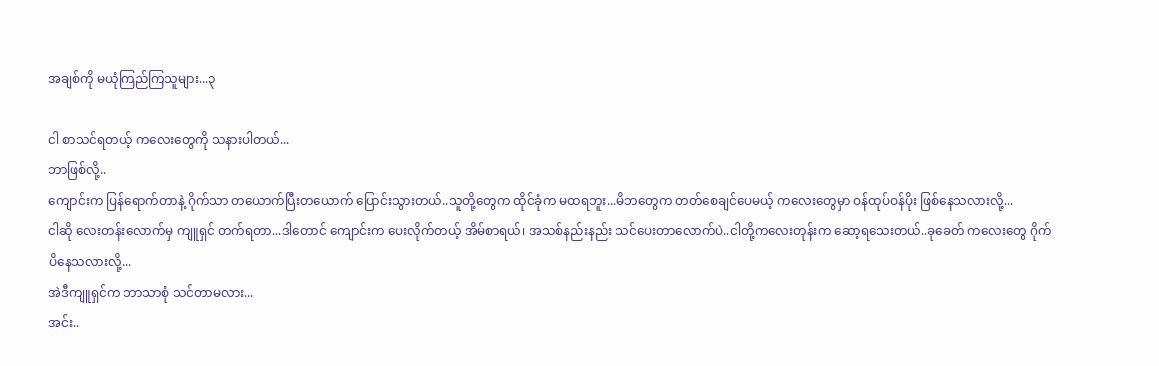အချစ်ကို မယုံကြည်ကြသူများ...၃

ငါ စာသင်ရတယ့် ကလေးတွေကို သနားပါတယ်...
ဘာဖြစ်လို့..
ကျောင်းက ပြန်ရောက်တာနဲ့ ဂိုက်သာ တယောက်ပြီးတယောက် ပြောင်းသွားတယ်..သူတို့တွေက ထိုင်ခုံက မထရဘူး...မိဘတွေက တတ်စေချင်ပေမယ့် ကလေးတွေမှာ ဝန်ထုပ်ဝန်ပိုး ဖြစ်နေသလားလို့...
ငါဆို လေးတန်းလောက်မှ ကျူရှင် တက်ရတာ...ဒါတောင် ကျောင်းက ပေးလိုက်တယ့် အိမ်စာရယ်၊ အသစ်နည်းနည်း သင်ပေးတာလောက်ပဲ..ငါတို့ကလေးတုန်းက ဆော့ရသေးတယ်..ခုခေတ် ကလေးတွေ ဂိုက်ပိနေသလားလို့...
အဲဒီကျူရှင်က ဘာသာစုံ သင်တာမလား...
အင်း..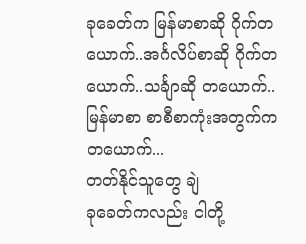ခုခေတ်က မြန်မာစာဆို ဂိုက်တယောက်..အင်္ဂလိပ်စာဆို ဂိုက်တယောက်..သင်္ချာဆို တယောက်..မြန်မာစာ စာစီစာကုံးအတွက်က တယောက်...
တတ်နိုင်သူတွေ ချဲ
ခုခေတ်ကလည်း ငါတို့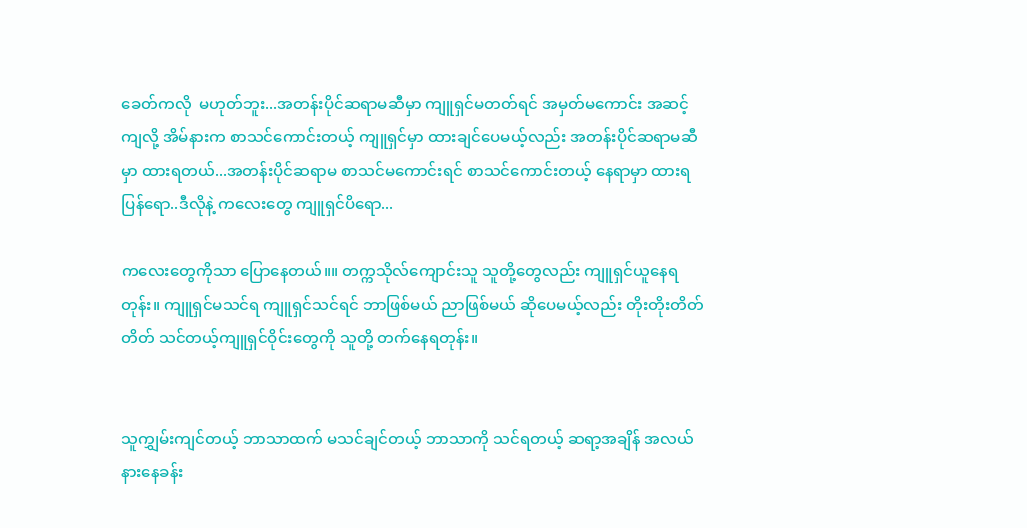ခေတ်ကလို  မဟုတ်ဘူး...အတန်းပိုင်ဆရာမဆီမှာ ကျူရှင်မတတ်ရင် အမှတ်မကောင်း အဆင့်ကျလို့ အိမ်နားက စာသင်ကောင်းတယ့် ကျူရှင်မှာ ထားချင်ပေမယ့်လည်း အတန်းပိုင်ဆရာမဆီမှာ ထားရတယ်...အတန်းပိုင်ဆရာမ စာသင်မကောင်းရင် စာသင်ကောင်းတယ့် နေရာမှာ ထားရပြန်ရော..ဒီလိုနဲ့ ကလေးတွေ ကျူရှင်ပိရော...

ကလေးတွေကိုသာ ပြောနေတယ်။။ တက္ကသိုလ်ကျောင်းသူ သူတို့တွေလည်း ကျူရှင်ယူနေရတုန်း။ ကျူရှင်မသင်ရ ကျူရှင်သင်ရင် ဘာဖြစ်မယ် ညာဖြစ်မယ် ဆိုပေမယ့်လည်း တိုးတိုးတိတ်တိတ် သင်တယ့်ကျူရှင်ဝိုင်းတွေကို သူတို့ တက်နေရတုန်း။


သူကျွှမ်းကျင်တယ့် ဘာသာထက် မသင်ချင်တယ့် ဘာသာကို သင်ရတယ့် ဆရာ့အချိန် အလယ်နားနေခန်း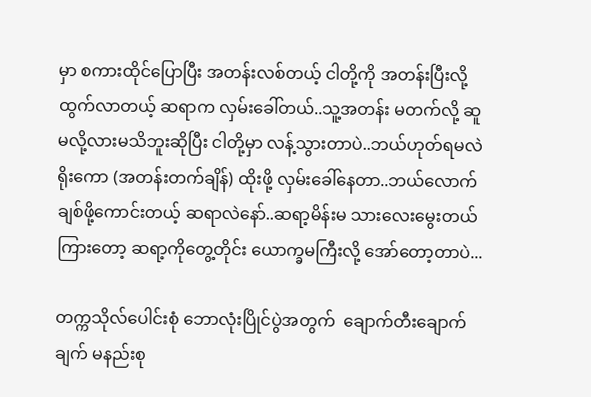မှာ စကားထိုင်ပြောပြီး အတန်းလစ်တယ့် ငါတို့ကို အတန်းပြီးလို့ ထွက်လာတယ့် ဆရာက လှမ်းခေါ်တယ်..သူ့အတန်း မတက်လို့ ဆူမလို့လားမသိဘူးဆိုပြီး ငါတို့မှာ လန့်သွားတာပဲ..ဘယ်ဟုတ်ရမလဲ ရိုးကော (အတန်းတက်ချိန်) ထိုးဖို့ လှမ်းခေါ်နေတာ..ဘယ်လောက်ချစ်ဖို့ကောင်းတယ့် ဆရာလဲနော်..ဆရာ့မိန်းမ သားလေးမွေးတယ် ကြားတော့ ဆရာ့ကိုတွေ့တိုင်း ယောက္ခမကြီးလို့ အော်တော့တာပဲ...

တက္ကသိုလ်ပေါင်းစုံ ဘောလုံးပြိုင်ပွဲအတွက်  ချောက်တီးချောက်ချက် မနည်းစု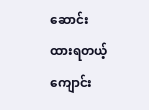ဆောင်းထားရတယ့် ကျောင်း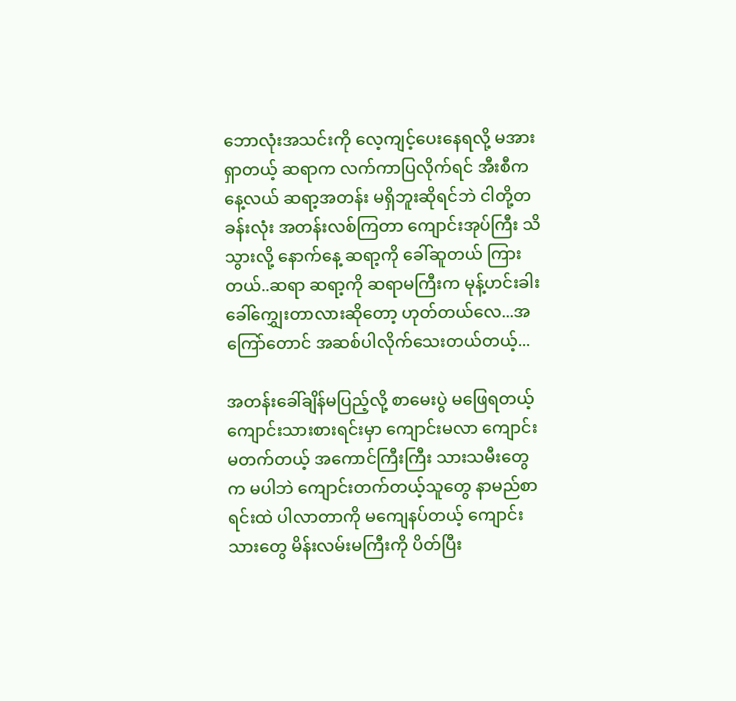ဘောလုံးအသင်းကို လေ့ကျင့်ပေးနေရလို့ မအားရှာတယ့် ဆရာက လက်ကာပြလိုက်ရင် အီးစီက နေ့လယ် ဆရာ့အတန်း မရှိဘူးဆိုရင်ဘဲ ငါတို့တခန်းလုံး အတန်းလစ်ကြတာ ကျောင်းအုပ်ကြီး သိသွားလို့ နောက်နေ့ ဆရာ့ကို ခေါ်ဆူတယ် ကြားတယ်..ဆရာ ဆရာ့ကို ဆရာမကြီးက မုန့်ဟင်းခါး ခေါ်ကျွှေးတာလားဆိုတော့ ဟုတ်တယ်လေ...အကြော်တောင် အဆစ်ပါလိုက်သေးတယ်တယ့်...

အတန်းခေါ်ချိန်မပြည့်လို့ စာမေးပွဲ မဖြေရတယ့် ကျောင်းသားစားရင်းမှာ ကျောင်းမလာ ကျောင်းမတက်တယ့် အကောင်ကြီးကြီး သားသမီးတွေက မပါဘဲ ကျောင်းတက်တယ့်သူတွေ နာမည်စာရင်းထဲ ပါလာတာကို မကျေနပ်တယ့် ကျောင်းသားတွေ မိန်းလမ်းမကြီးကို ပိတ်ပြီး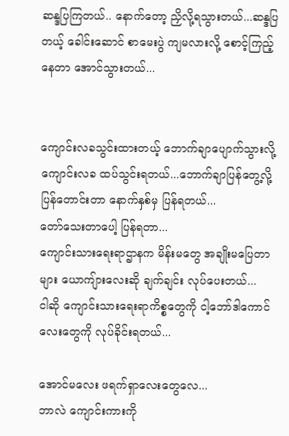ဆန္ဒပြကြတယ်.. နောက်တော့ ညှိလို့ရသွားတယ်...ဆန္ဒပြတယ့် ခေါင်းဆောင် စာမေးပွဲ ကျမလားလို့ စောင့်ကြည့်နေတာ အောင်သွားတယ်...


ကျောင်းလခသွင်းထားတယ့် ဘောက်ချာပျောက်သွားလို့ ကျောင်းလခ ထပ်သွင်းရတယ်...ဘောက်ချာပြန်တွေ့လို့ ပြန်တောင်းတာ နောက်နှစ်မှ ပြန်ရတယ်...
တော်သေးတာပေါ့ ပြန်ရတာ...
ကျောင်းသားရေးရာဌာနက မိန်းမတွေ အချိုးမပြေတာများ ယောကျ်ားလေးဆို ချက်ချင်း လုပ်ပေးတယ်...
ငါဆို ကျောင်းသားရေးရာကိစ္စတွေကို ငါ့ဘော်ဒါကောင်လေးတွေကို လုပ်ခိုင်းရတယ်...

အောင်မလေး ဖရက်ရှာလေးတွေလေ...
ဘာလဲ ကျောင်းကားကို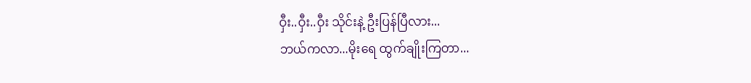ဝှီး..ဝှီး..ဝှီး သိုင်းနဲ့ ဦးပြန်ပြီလား...
ဘယ်ကလာ...မိုးရေ ထွက်ချိုးကြတာ...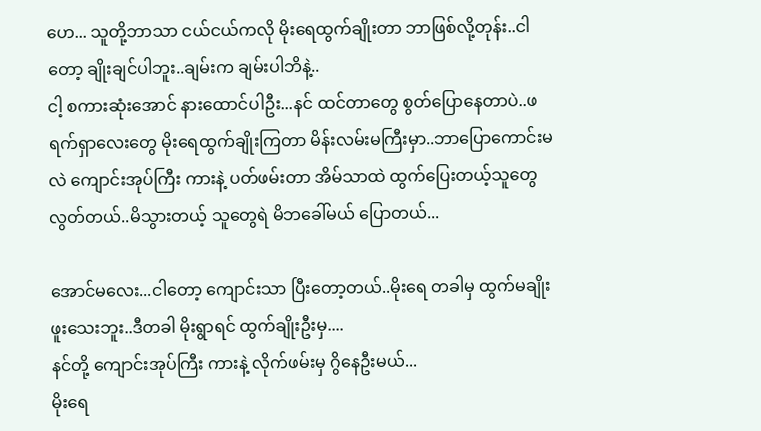ဟေ... သူတို့ဘာသာ ငယ်ငယ်ကလို မိုးရေထွက်ချိုးတာ ဘာဖြစ်လို့တုန်း..ငါတော့ ချိုးချင်ပါဘူး..ချမ်းက ချမ်းပါဘိနဲ့..
ငါ့ စကားဆုံးအောင် နားထောင်ပါဦး...နင် ထင်တာတွေ စွတ်ပြောနေတာပဲ..ဖရက်ရှာလေးတွေ မိုးရေထွက်ချိုးကြတာ မိန်းလမ်းမကြီးမှာ..ဘာပြောကောင်းမလဲ ကျောင်းအုပ်ကြီး ကားနဲ့ ပတ်ဖမ်းတာ အိမ်သာထဲ ထွက်ပြေးတယ့်သူတွေ လွတ်တယ်..မိသွားတယ့် သူတွေရဲ မိဘခေါ်မယ် ပြောတယ်...

အောင်မလေး...ငါတော့ ကျောင်းသာ ပြီးတော့တယ်..မိုးရေ တခါမှ ထွက်မချိုးဖူးသေးဘူး..ဒီတခါ မိုးရွာရင် ထွက်ချိုးဦးမှ....
နင်တို့ ကျောင်းအုပ်ကြီး ကားနဲ့ လိုက်ဖမ်းမှ ဂွိနေဦးမယ်...
မိုးရေ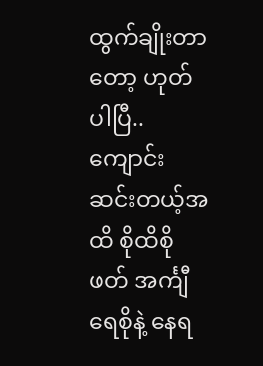ထွက်ချိုးတာတော့ ဟုတ်ပါပြီ..ကျောင်းဆင်းတယ့်အထိ စိုထိစိုဖတ် အင်္ကျီရေစိုနဲ့ နေရ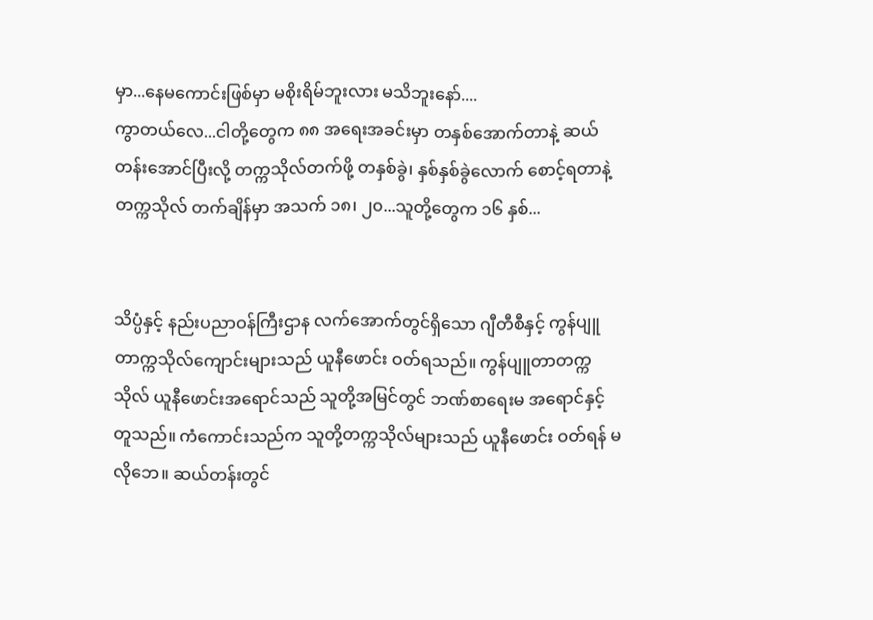မှာ...နေမကောင်းဖြစ်မှာ မစိုးရိမ်ဘူးလား မသိဘူးနော်....
ကွာတယ်လေ...ငါတို့တွေက ၈၈ အရေးအခင်းမှာ တနှစ်အောက်တာနဲ့ ဆယ်တန်းအောင်ပြီးလို့ တက္ကသိုလ်တက်ဖို့ တနှစ်ခွဲ၊ နှစ်နှစ်ခွဲလောက် စောင့်ရတာနဲ့ တက္ကသိုလ် တက်ချိန်မှာ အသက် ၁၈၊ ၂၀...သူတို့တွေက ၁၆ နှစ်...


သိပ္ပံနှင့် နည်းပညာဝန်ကြီးဌာန လက်အောက်တွင်ရှိသော ဂျီတီစီနှင့် ကွန်ပျူတာက္ကသိုလ်ကျောင်းများသည် ယူနီဖောင်း ဝတ်ရသည်။ ကွန်ပျူတာတက္ကသိုလ် ယူနီဖောင်းအရောင်သည် သူတို့အမြင်တွင် ဘဏ်စာရေးမ အရောင်နှင့် တူသည်။ ကံကောင်းသည်က သူတို့တက္ကသိုလ်များသည် ယူနီဖောင်း ဝတ်ရန် မလိုဘေ။ ဆယ်တန်းတွင်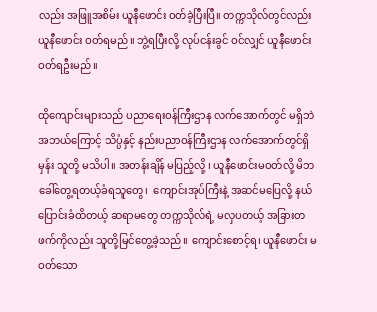လည်း အဖြူအစိမ်း ယူနီဖောင်း ဝတ်ခဲ့ပြီးပြီ။ တက္ကသိုလ်တွင်လည်း ယူနီဖောင်း ဝတ်ရမည်။ ဘွဲ့ရပြီးလို့ လုပ်ငန်းခွင် ဝင်လျှင် ယူနီဖောင်း ဝတ်ရဦးမည်။

ထိုကျောင်းများသည် ပညာရေးဝန်ကြီးဌာန လက်အောက်တွင် မရှိဘဲ အဘယ်ကြောင့် သိပ္ပံနှင့် နည်းပညာဝန်ကြီးဌာန လက်အောက်တွင်ရှိမှန်း သူတို့ မသိပါ။ အတန်းချိန် မပြည့်လို့ ၊ ယူနီဖောင်းမဝတ်လို့ မိဘခေါ်တွေ့ရတယ့်ခံရသူတွေ၊  ကျောင်းအုပ်ကြီးနဲ့ အဆင်မပြေလို့ နယ်ပြောင်းခံထိတယ့် ဆရာမတွေ တက္ကသိုလ်ရဲ့ မလှပတယ့် အခြားတဖက်ကိုလည်း သူတို့မြင်တွေ့ခဲ့သည်။ ကျောင်းစောင့်ရ၊ ယူနီဖောင်း မဝတ်သော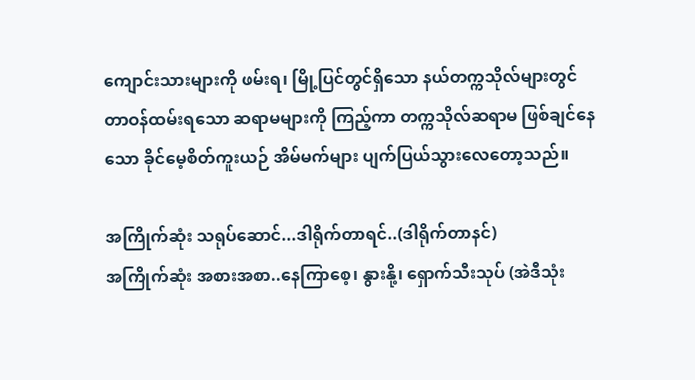ကျောင်းသားများကို ဖမ်းရ၊ မြို့ပြင်တွင်ရှိသော နယ်တက္ကသိုလ်များတွင် တာဝန်ထမ်းရသော ဆရာမများကို ကြည့်ကာ တက္ကသိုလ်ဆရာမ ဖြစ်ချင်နေသော ခိုင်မေ့စိတ်ကူးယဉ် အိမ်မက်များ ပျက်ပြယ်သွားလေတော့သည်။

အကြိုက်ဆုံး သရုပ်ဆောင်...ဒါရိုက်တာရင်..(ဒါရိုက်တာနင်)
အကြိုက်ဆုံး အစားအစာ..နေကြာစေ့၊ နွားနို့၊ ရှောက်သီးသုပ် (အဲဒီသုံး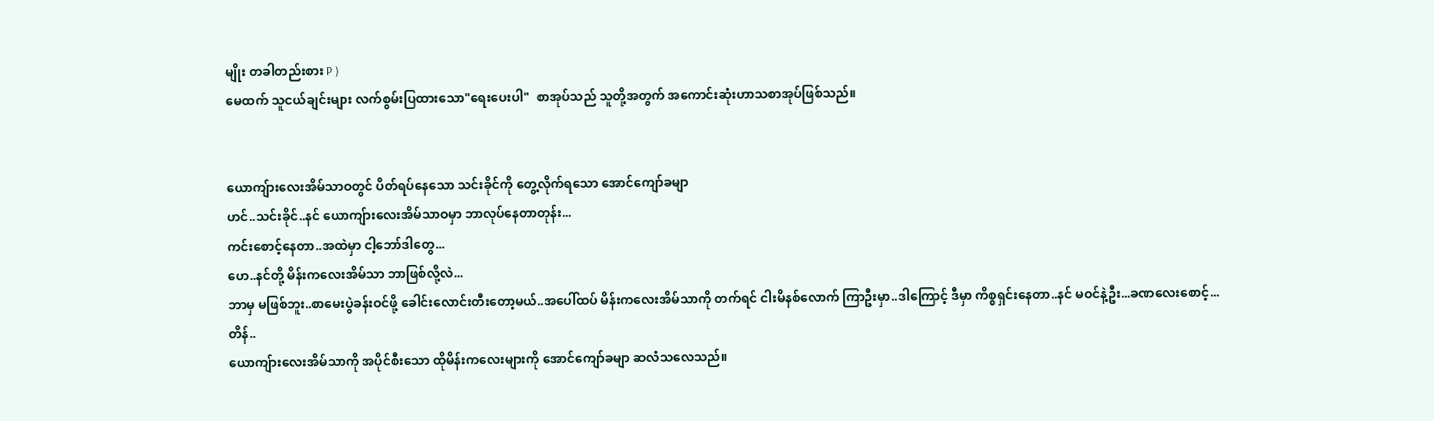မျိုး တခါတည်းစား P )
မေထက် သူငယ်ချင်းများ လက်စွမ်းပြထားသော"ရေးပေးပါ"  စာအုပ်သည် သူတို့အတွက် အကောင်းဆုံးဟာသစာအုပ်ဖြစ်သည်။


ယောကျ်ားလေးအိမ်သာဝတွင် ပိတ်ရပ်နေသော သင်းခိုင်ကို တွေ့လိုက်ရသော အောင်ကျော်ခမျာ
ဟင်..သင်းခိုင်..နင် ယောကျ်ားလေးအိမ်သာဝမှာ ဘာလုပ်နေတာတုန်း...
ကင်းစောင့်နေတာ..အထဲမှာ ငါ့ဘော်ဒါတွေ...
ဟေ..နင်တို့ မိန်းကလေးအိမ်သာ ဘာဖြစ်လို့လဲ...
ဘာမှ မဖြစ်ဘူး..စာမေးပွဲခန်းဝင်ဖို့ ခေါင်းလောင်းတီးတော့မယ်..အပေါ်ထပ် မိန်းကလေးအိမ်သာကို တက်ရင် ငါးမိနစ်လောက် ကြာဦးမှာ..ဒါကြောင့် ဒီမှာ ကိစ္စရှင်းနေတာ..နင် မဝင်နဲ့ဦး...ခဏလေးစောင့်...
တိန်..
ယောကျ်ားလေးအိမ်သာကို အပိုင်စီးသော ထိုမိန်းကလေးများကို အောင်ကျော်ခမျာ ဆလံသလေသည်။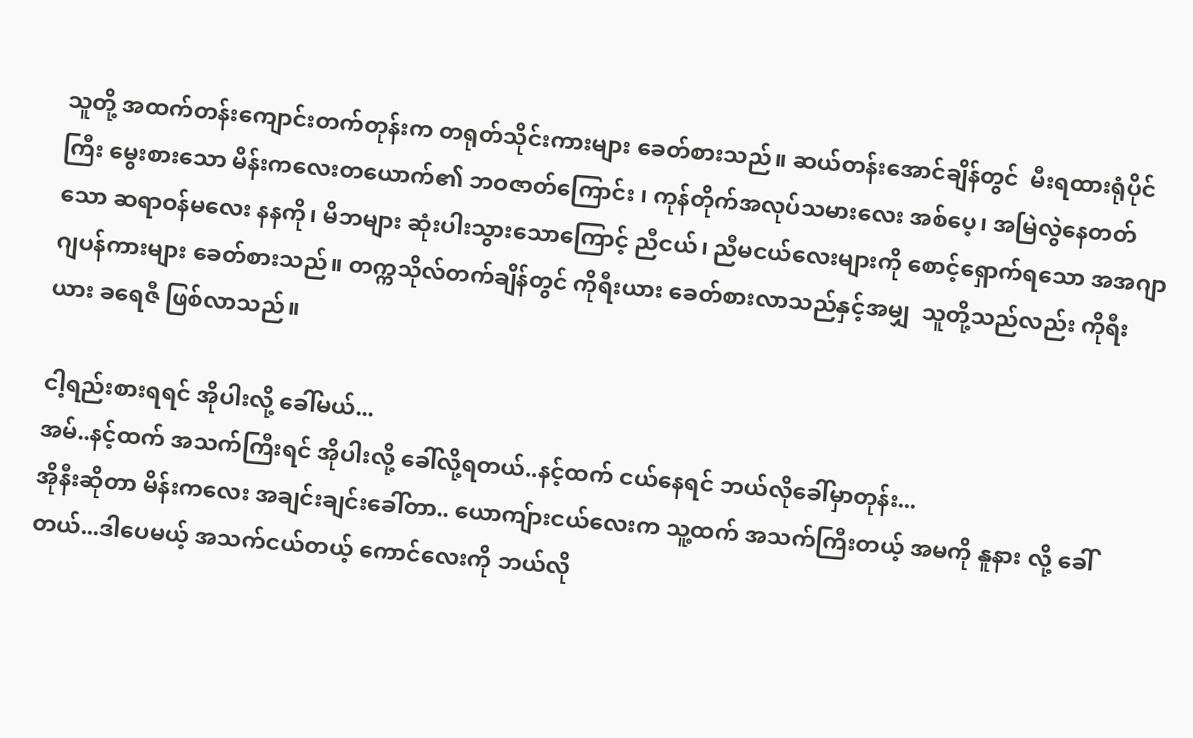သူတို့ အထက်တန်းကျောင်းတက်တုန်းက တရုတ်သိုင်းကားများ ခေတ်စားသည်။ ဆယ်တန်းအောင်ချိန်တွင်  မီးရထားရုံပိုင်ကြီး မွေးစားသော မိန်းကလေးတယောက်၏ ဘဝဇာတ်ကြောင်း ၊ ကုန်တိုက်အလုပ်သမားလေး အစ်ပေ့၊ အမြဲလွဲနေတတ်သော ဆရာဝန်မလေး နနကို၊ မိဘများ ဆုံးပါးသွားသောကြောင့် ညီငယ်၊ ညီမငယ်လေးများကို စောင့်ရှောက်ရသော အအဂျာ ဂျပန်ကားများ ခေတ်စားသည်။ တက္ကသိုလ်တက်ချိန်တွင် ကိုရီးယား ခေတ်စားလာသည်နှင့်အမျှ  သူတို့သည်လည်း ကိုရီးယား ခရေဇီ ဖြစ်လာသည်။

ငါ့ရည်းစားရရင် အိုပါးလို့ ခေါ်မယ်...
အမ်..နင့်ထက် အသက်ကြီးရင် အိုပါးလို့ ခေါ်လို့ရတယ်..နင့်ထက် ငယ်နေရင် ဘယ်လိုခေါ်မှာတုန်း...
အိုနီးဆိုတာ မိန်းကလေး အချင်းချင်းခေါ်တာ.. ယောကျ်ားငယ်လေးက သူ့ထက် အသက်ကြီးတယ့် အမကို နူနား လို့ ခေါ်တယ်...ဒါပေမယ့် အသက်ငယ်တယ့် ကောင်လေးကို ဘယ်လို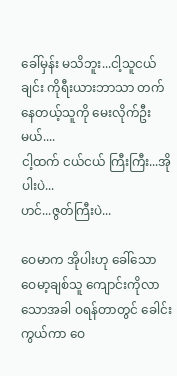ခေါ်မှန်း မသိဘူး...ငါ့သူငယ်ချင်း ကိုရီးယားဘာသာ တက်နေတယ့်သူကို မေးလိုက်ဦးမယ်....
ငါ့ထက် ငယ်ငယ် ကြီးကြီး...အိုပါးပဲ...
ဟင်...ဇွတ်ကြီးပဲ...

ဝေမာက အိုပါးဟု ခေါ်သော ဝေမာ့ချစ်သူ ကျောင်းကိုလာသောအခါ ဝရန်တာတွင် ခေါင်းကွယ်ကာ ဝေ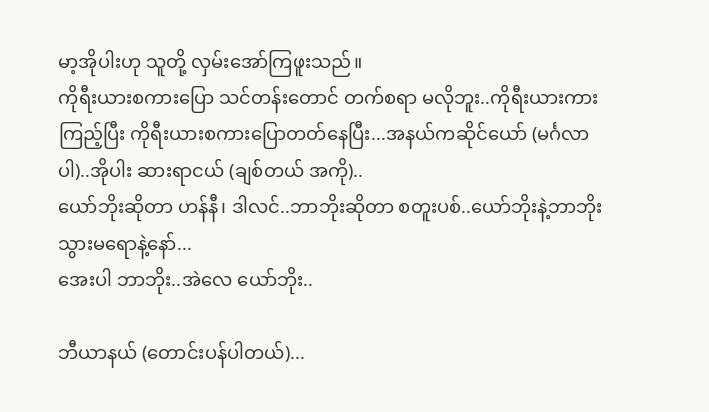မာ့အိုပါးဟု သူတို့ လှမ်းအော်ကြဖူးသည်။
ကိုရီးယားစကားပြော သင်တန်းတောင် တက်စရာ မလိုဘူး..ကိုရီးယားကားကြည့်ပြီး ကိုရီးယားစကားပြောတတ်နေပြီး...အနယ်ကဆိုင်ယော် (မင်္ဂလာပါ)..အိုပါး ဆားရာငယ် (ချစ်တယ် အကို)..
ယော်ဘိုးဆိုတာ ဟန်နီ၊ ဒါလင်..ဘာဘိုးဆိုတာ စတူးပစ်..ယော်ဘိုးနဲ့ဘာဘိုး သွားမရောနဲ့နော်...
အေးပါ ဘာဘိုး..အဲလေ ယော်ဘိုး..

ဘီယာနယ် (တောင်းပန်ပါတယ်)...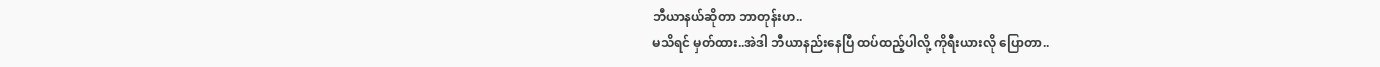ဘီယာနယ်ဆိုတာ ဘာတုန်းဟ..
မသိရင် မှတ်ထား..အဲဒါ ဘီယာနည်းနေပြီ ထပ်ထည့်ပါလို့ ကိုရီးယားလို ပြောတာ..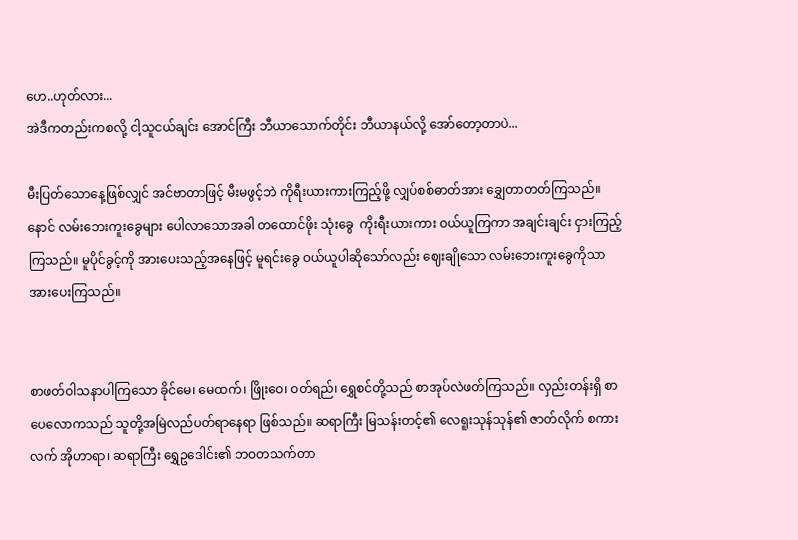ဟေ..ဟုတ်လား...
အဲဒီကတည်းကစလို့ ငါ့သူငယ်ချင်း အောင်ကြီး ဘီယာသောက်တိုင်း ဘီယာနယ်လို့ အော်တော့တာပဲ...

မီးပြတ်သောနေ့ဖြစ်လျှင် အင်ဗာတာဖြင့် မီးမဖွင့်ဘဲ ကိုရီးယားကားကြည့်ဖို့ လျှပ်စစ်ဓာတ်အား ချွှေတာတတ်ကြသည်။ နောင် လမ်းဘေးကူးခွေများ ပေါလာသောအခါ တထောင်ဖိုး သုံးခွေ  ကိုးရီးယားကား ဝယ်ယူကြကာ အချင်းချင်း ငှားကြည့်ကြသည်။ မူပိုင်ခွင့်ကို အားပေးသည့်အနေဖြင့် မူရင်းခွေ ဝယ်ယူပါဆိုသော်လည်း ဈေးချိုသော လမ်းဘေးကူးခွေကိုသာ အားပေးကြသည်။


စာဖတ်ဝါသနာပါကြသော ခိုင်မေ၊ မေထက်၊ ဖြိုးဝေ၊ ဝတ်ရည်၊ ရွှေစင်တို့သည် စာအုပ်လဲဖတ်ကြသည်။ လှည်းတန်းရှိ စာပေလောကသည် သူတို့အမြဲလည်ပတ်ရာနေရာ ဖြစ်သည်။ ဆရာကြီး မြသန်းတင့်၏ လေရူးသုန်သုန်၏ ဇာတ်လိုက် စကားလက် အိုဟာရာ၊ ဆရာကြီး ရွှေဥဒေါင်း၏ ဘဝတသက်တာ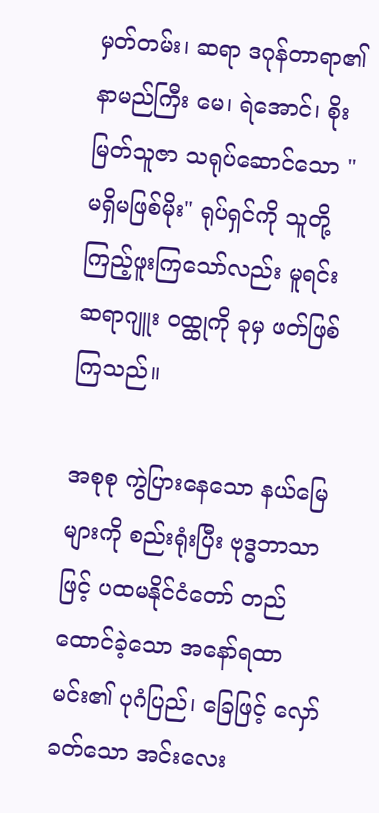မှတ်တမ်း၊ ဆရာ ဒဂုန်တာရာ၏ နာမည်ကြီး မေ၊ ရဲအောင်၊ စိုးမြတ်သူဇာ သရုပ်ဆောင်သော "မရှိမဖြစ်မိုး" ရုပ်ရှင်ကို သူတို့ကြည့်ဖူးကြသော်လည်း မူရင်း ဆရာဂျူး ဝထ္ထုကို ခုမှ ဖတ်ဖြစ်ကြသည်။

အစုစု ကွဲပြားနေသော နယ်မြေများကို စည်းရုံးပြီး ဗုဒ္ဓဘာသာဖြင့် ပထမနိုင်ငံတော် တည်ထောင်ခဲ့သော အနော်ရထာမင်း၏ ပုဂံပြည်၊ ခြေဖြင့် လှော်ခတ်သော အင်းလေး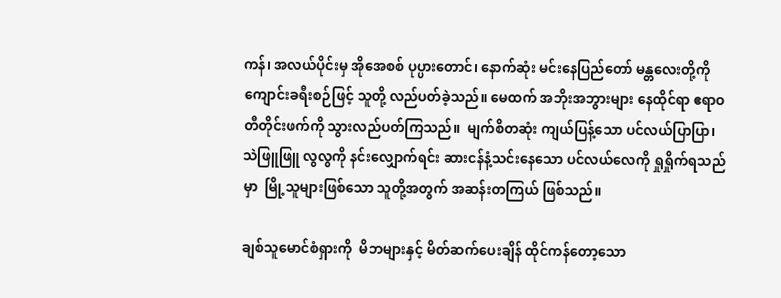ကန်၊ အလယ်ပိုင်းမှ အိုအေစစ် ပုပ္ပားတောင်၊ နောက်ဆုံး မင်းနေပြည်တော် မန္တလေးတို့ကို ကျောင်းခရီးစဉ်ဖြင့် သူတို့ လည်ပတ်ခဲ့သည်။ မေထက် အဘိုးအဘွားများ နေထိုင်ရာ ဧရာဝတီတိုင်းဖက်ကို သွားလည်ပတ်ကြသည်။  မျက်စိတဆုံး ကျယ်ပြန့်သော ပင်လယ်ပြာပြာ၊ သဲဖြူဖြူ လွလွကို နင်းလျှောက်ရင်း ဆားငန်နံ့သင်းနေသော ပင်လယ်လေကို ရှုရှိုက်ရသည်မှာ  မြို့သူများဖြစ်သော သူတို့အတွက် အဆန်းတကြယ် ဖြစ်သည်။

ချစ်သူမောင်စံရှားကို  မိဘများနှင့် မိတ်ဆက်ပေးချိန် ထိုင်ကန်တော့သော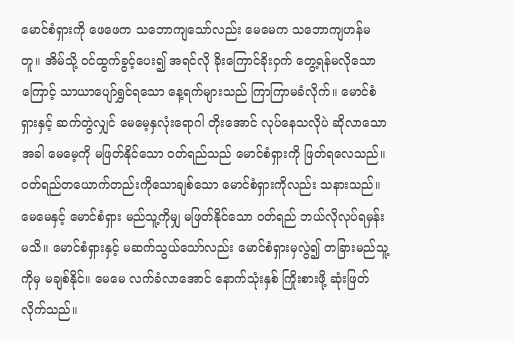မောင်စံရှားကို ဖေဖေက သဘောကျသော်လည်း မေမေက သဘောကျဟန်မတူ။ အိမ်သို့ ဝင်ထွက်ခွင့်ပေး၍ အရင်လို ခိုးကြောင်ခိုးဝှက် တွေ့ရန်မလိုသောကြောင့် သာယာပျော်ရွှင်ရသော နေ့ရက်များသည် ကြာကြာမခံလိုက်။ မောင်စံရှားနှင့် ဆက်တွဲလျှင် မေမေ့နှလုံးရောဂါ တိုးအောင် လုပ်နေသလိုပဲ ဆိုလာသောအခါ မေမေ့ကို မဖြတ်နိုင်သော ဝတ်ရည်သည် မောင်စံရှားကို ဖြတ်ရလေသည်။ ဝတ်ရည်တယောက်တည်းကိုသောချစ်သော မောင်စံရှားကိုလည်း သနားသည်။ မေမေနှင့် မောင်စံရှား မည်သူ့ကိုမျှ မဖြတ်နိုင်သော ဝတ်ရည် ဘယ်လိုလုပ်ရမှန်းမသိ။ မောင်စံရှားနှင့် မဆက်သွယ်သော်လည်း မောင်စံရှားမှလွဲ၍ တခြားမည်သူ့ကိုမှ မချစ်နိုင်။ မေမေ လက်ခံလာအောင် နောက်သုံးနှစ် ကြိုးစားဖို့ ဆုံးဖြတ်လိုက်သည်။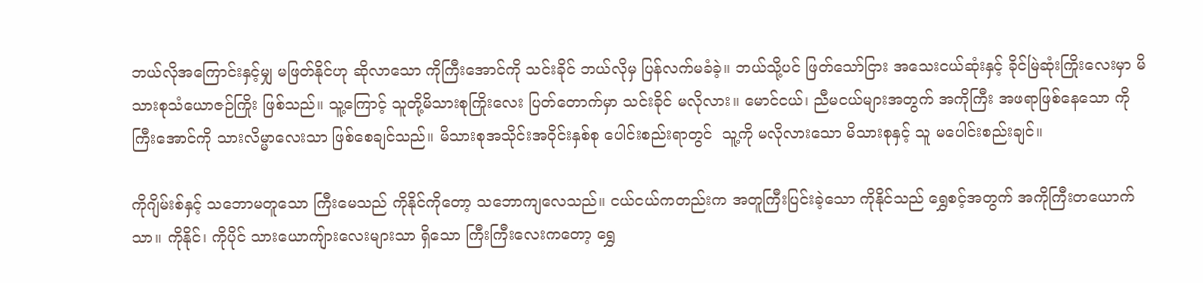ဘယ်လိုအကြောင်းနှင့်မျှ မဖြတ်နိုင်ဟု ဆိုလာသော ကိုကြီးအောင်ကို သင်းခိုင် ဘယ်လိုမှ ပြန်လက်မခံခဲ့။ ဘယ်သို့ပင် ဖြတ်သော်ငြား အသေးငယ်ဆုံးနှင့် ခိုင်မြဲဆုံးကြိုးလေးမှာ မိသားစုသံယောဇဉ်ကြိုး ဖြစ်သည်။ သူ့ကြောင့် သူတို့မိသားစုကြိုးလေး ပြတ်တောက်မှာ သင်းခိုင် မလိုလား။ မောင်ငယ်၊ ညီမငယ်များအတွက် အကိုကြီး အဖရာဖြစ်နေသော ကိုကြီးအောင်ကို သားလိမ္မာလေးသာ ဖြစ်စေချင်သည်။ မိသားစုအသိုင်းအဝိုင်းနှစ်စု ပေါင်းစည်းရာတွင်  သူ့ကို မလိုလားသော မိသားစုနှင့် သူ မပေါင်းစည်းချင်။

ကိုဂျိမ်းစ်နှင့် သဘောမတူသော ကြီးမေသည် ကိုနိုင်ကိုတော့ သဘောကျလေသည်။ ငယ်ငယ်ကတည်းက အတူကြီးပြင်းခဲ့သော ကိုနိုင်သည် ရွှေစင့်အတွက် အကိုကြီးတယောက်သာ။ ကိုနိုင်၊ ကိုပိုင် သားယောကျ်ားလေးများသာ ရှိသော ကြီးကြီးလေးကတော့ ရွှေ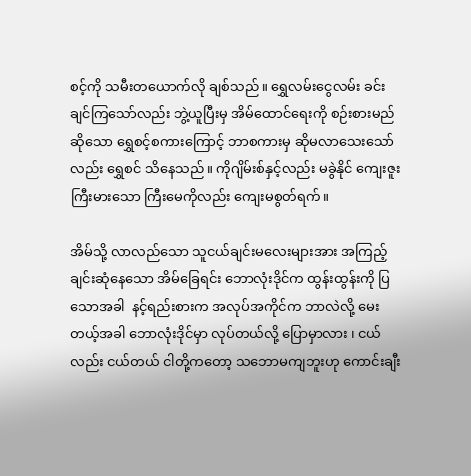စင့်ကို သမီးတယောက်လို ချစ်သည်။ ရွှေလမ်းငွေလမ်း ခင်းချင်ကြသော်လည်း ဘွဲ့ယူပြီးမှ အိမ်ထောင်ရေးကို စဉ်းစားမည်ဆိုသော ရွှေစင့်စကားကြောင့် ဘာစကားမှ ဆိုမလာသေးသော်လည်း ရွှေစင် သိနေသည်။ ကိုဂျိမ်းစ်နှင့်လည်း မခွဲနိုင် ကျေးဇူးကြီးမားသော ကြီးမေကိုလည်း ကျေးမစွတ်ရက်။

အိမ်သို့ လာလည်သော သူငယ်ချင်းမလေးများအား အကြည့်ချင်းဆုံနေသော အိမ်ခြေရင်း ဘောလုံးဒိုင်က ထွန်းထွန်းကို ပြသောအခါ  နင့်ရည်းစားက အလုပ်အကိုင်က ဘာလဲလို့ မေးတယ့်အခါ ဘောလုံးဒိုင်မှာ လုပ်တယ်လို့ ပြောမှာလား ၊ ငယ်လည်း ငယ်တယ် ငါတို့ကတော့ သဘောမကျဘူးဟု ကောင်းချီး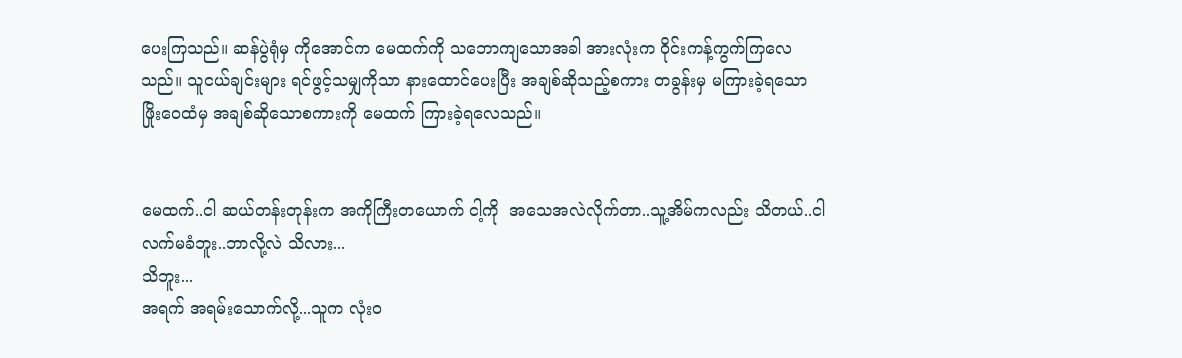ပေးကြသည်။ ဆန်ပွဲရုံမှ ကိုအောင်က မေထက်ကို သဘောကျသောအခါ အားလုံးက ဝိုင်းကန့်ကွက်ကြလေသည်။ သူငယ်ချင်းများ ရင်ဖွင့်သမျှကိုသာ နားထောင်ပေးပြီး အချစ်ဆိုသည့်စကား တခွန်းမှ မကြားခဲ့ရသော ဖြိုးဝေထံမှ အချစ်ဆိုသောစကားကို မေထက် ကြားခဲ့ရလေသည်။


မေထက်..ငါ ဆယ်တန်းတုန်းက အကိုကြီးတယောက် ငါ့ကို  အသေအလဲလိုက်တာ..သူ့အိမ်ကလည်း သိတယ်..ငါ လက်မခံဘူး..ဘာလို့လဲ သိလား...
သိဘူး...
အရက် အရမ်းသောက်လို့...သူက လုံးဝ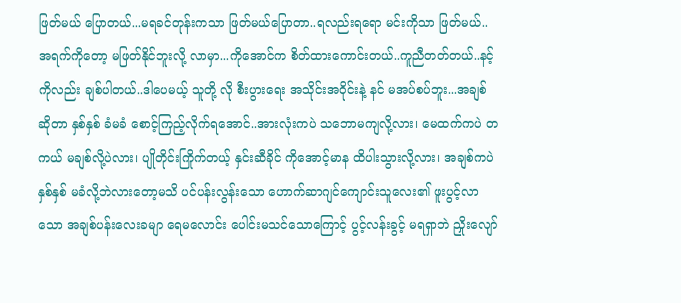ဖြတ်မယ် ပြောတယ်...မရခင်တုန်းကသာ ဖြတ်မယ်ပြောတာ..ရလည်းရရော မင်းကိုသာ ဖြတ်မယ်..အရက်ကိုတော့ မဖြတ်နိုင်ဘူးလို့ လာမှာ...ကိုအောင်က စိတ်ထားကောင်းတယ်..ကူညီတတ်တယ်..နင့်ကိုလည်း ချစ်ပါတယ်..ဒါပေမယ့် သူတို့ လို စီးပွားရေး အသိုင်းအဝိုင်းနဲ့ နင် မအပ်စပ်ဘူး...အချစ်ဆိုတာ နှစ်နှစ် ခံမခံ စောင့်ကြည့်လိုက်ရအောင်..အားလုံးကပဲ သဘောမကျလို့လား၊ မေထက်ကပဲ တကယ် မချစ်လို့ပဲလား၊ ပျိုတိုင်းကြိုက်တယ့် နှင်းဆီခိုင် ကိုအောင့်မာန ထိပါးသွားလို့လား၊ အချစ်ကပဲ နှစ်နှစ် မခံလို့ဘဲလားတော့မသိ ပင်ပန်းလွန်းသော ဟောက်ဆာဂျင်ကျောင်းသူလေး၏ ဖူးပွင့်လာသော အချစ်ပန်းလေးခမျာ ရေမလောင်း ပေါင်းမသင်သောကြောင့် ပွင့်လန်းခွင့် မရရှာဘဲ ညှိုးလျော်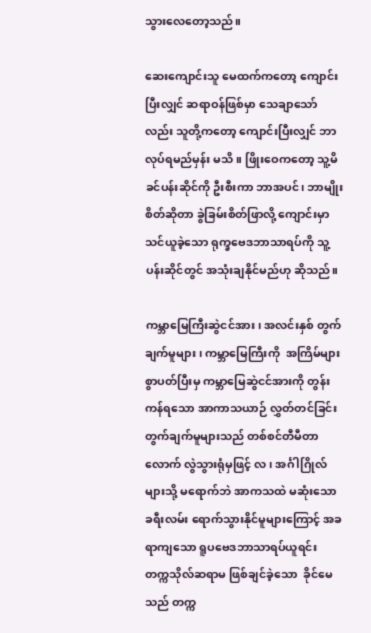သွားလေတော့သည်။

ဆေးကျောင်းသူ မေထက်ကတော့ ကျောင်းပြီးလျှင် ဆရာဝန်ဖြစ်မှာ သေချာသော်လည်း သူတို့ကတော့ ကျောင်းပြီးလျှင် ဘာလုပ်ရမည်မှန်း မသိ။ ဖြိုးဝေကတော့ သူ့မိခင်ပန်းဆိုင်ကို ဦးစီးကာ ဘာအပင်၊ ဘာမျိုးစိတ်ဆိုတာ ခွဲခြမ်းစိတ်ဖြာလို့ ကျောင်းမှာသင်ယူခဲ့သော ရုက္ခဗေဒဘာသာရပ်ကို သူ့ပန်းဆိုင်တွင် အသုံးချနိုင်မည်ဟု ဆိုသည်။

ကမ္ဘာမြေကြီးဆွဲငင်အား၊ အလင်းနှစ် တွက်ချက်မူများ၊ ကမ္ဘာမြေကြီးကို  အကြိမ်များစွာပတ်ပြီးမှ ကမ္ဘာမြေဆွဲငင်အားကို တွန်းကန်ရသော အာကာသယာဉ် လွှတ်တင်ခြင်း တွက်ချက်မူများသည် တစ်စင်တီမီတာလောက် လွဲသွားရုံမှဖြင့် လ၊ အင်္ဂါဂြိုလ်များသို့ မရောက်ဘဲ အာကသထဲ မဆုံးသော ခရီးလမ်း ရောက်သွားနိုင်မူများကြောင့် အခရာကျသော ရူပဗေဒဘာသာရပ်ယူရင်း တက္ကသိုလ်ဆရာမ ဖြစ်ချင်ခဲ့သော  ခိုင်မေသည် တက္က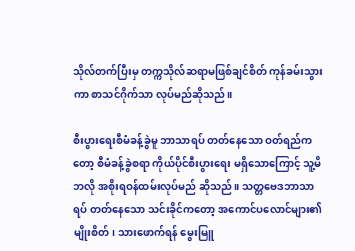သိုလ်တက်ပြီးမှ တက္ကသိုလ်ဆရာမဖြစ်ချင်စိတ် ကုန်ခမ်းသွားကာ စာသင်ဂိုက်သာ လုပ်မည်ဆိုသည်။

စီးပွားရေးစီမံခန့်ခွဲမူ ဘာသာရပ် တတ်နေသော ဝတ်ရည်ကတော့ စီမံခန့်ခွဲစရာ ကိုယ်ပိုင်စီးပွားရေး မရှိသောကြောင့် သူ့မိဘလို အစိုးရဝန်ထမ်းလုပ်မည် ဆိုသည်။ သတ္တဗေဒဘာသာရပ် တတ်နေသော သင်းခိုင်ကတော့ အကောင်ပလောင်များ၏ မျိုးစိတ်၊ သားဖောက်ရန် မွေးမြူ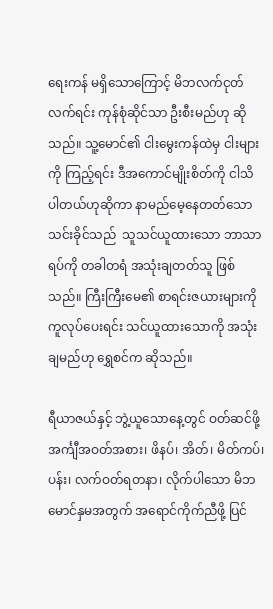ရေးကန် မရှိသောကြောင့် မိဘလက်ငုတ်လက်ရင်း ကုန်စုံဆိုင်သာ ဦးစီးမည်ဟု ဆိုသည်။ သူ့မောင်၏ ငါးမွေးကန်ထဲမှ ငါးများကို ကြည့်ရင်း ဒီအကောင်မျိုးစိတ်ကို ငါသိပါတယ်ဟုဆိုကာ နာမည်မေ့နေတတ်သော သင်းခိုင်သည်  သူသင်ယူထားသော ဘာသာရပ်ကို တခါတရံ အသုံးချတတ်သူ ဖြစ်သည်။ ကြီးကြီးမေ၏ စာရင်းဇယားများကို ကူလုပ်ပေးရင်း သင်ယူထားသောကို အသုံးချမည်ဟု ရွှေစင်က ဆိုသည်။

ရီယာဇယ်နှင့် ဘွဲ့ယူသောနေ့တွင် ဝတ်ဆင်ဖို့ အင်္ကျီအဝတ်အစား၊ ဖိနပ်၊ အိတ်၊ မိတ်ကပ်၊ ပန်း၊ လက်ဝတ်ရတနာ၊ လိုက်ပါသော မိဘမောင်နှမအတွက် အရောင်ကိုက်ညီဖို့ ပြင်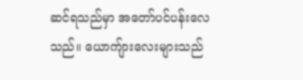ဆင်ရသည်မှာ အတော်ပင်ပန်းလေသည်။ ယောကျ်ားလေးများသည်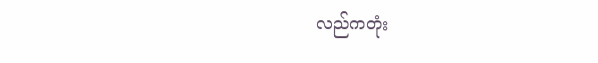လည်ကတုံး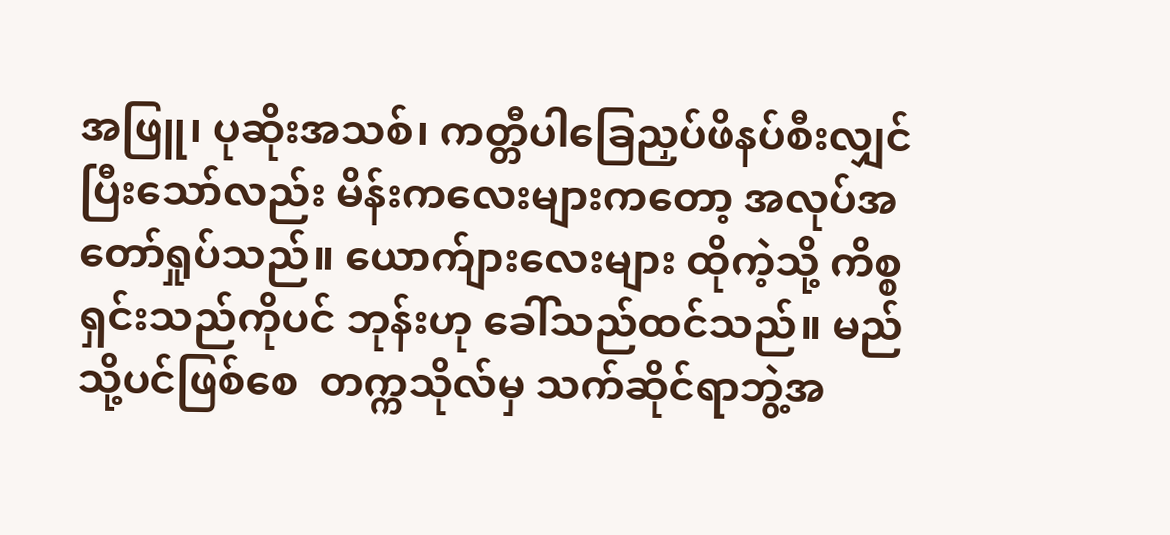အဖြူ၊ ပုဆိုးအသစ်၊ ကတ္တီပါခြေညှပ်ဖိနပ်စီးလျှင် ပြီးသော်လည်း မိန်းကလေးများကတော့ အလုပ်အတော်ရှုပ်သည်။ ယောက်ျားလေးများ ထိုကဲ့သို့ ကိစ္စရှင်းသည်ကိုပင် ဘုန်းဟု ခေါ်သည်ထင်သည်။ မည်သို့ပင်ဖြစ်စေ  တက္ကသိုလ်မှ သက်ဆိုင်ရာဘွဲ့အ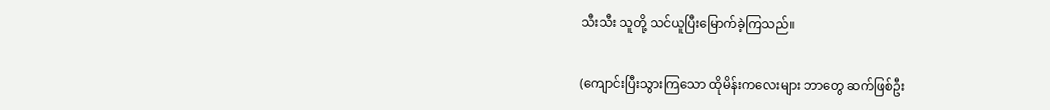သီးသီး သူတို့ သင်ယူပြီးမြောက်ခဲ့ကြသည်။

(ကျောင်းပြီးသွားကြသော ထိုမိန်းကလေးများ ဘာတွေ ဆက်ဖြစ်ဦး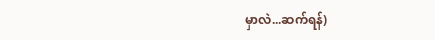မှာလဲ...ဆက်ရန်)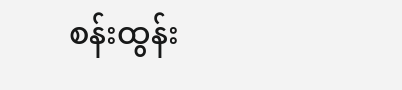စန်းထွန်း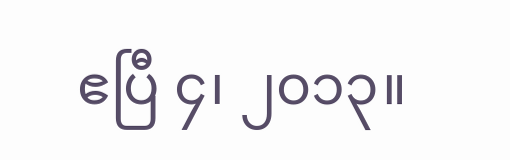ဧပြီ ၄၊ ၂၀၁၃။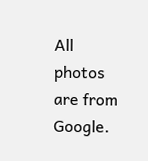All photos are from Google.